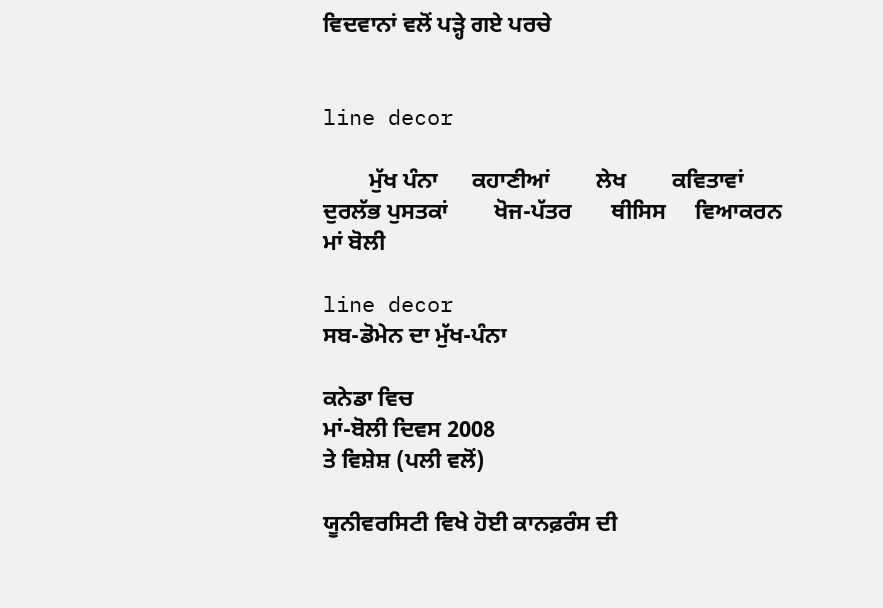ਵਿਦਵਾਨਾਂ ਵਲੋਂ ਪਡ਼੍ਹੇ ਗਏ ਪਰਚੇ


line decor

        ਮੁੱਖ ਪੰਨਾ      ਕਹਾਣੀਆਂ        ਲੇਖ        ਕਵਿਤਾਵਾਂ      ਦੁਰਲੱਭ ਪੁਸਤਕਾਂ        ਖੋਜ-ਪੱਤਰ       ਥੀਸਿਸ     ਵਿਆਕਰਨ     ਮਾਂ ਬੋਲੀ

line decor
ਸਬ-ਡੋਮੇਨ ਦਾ ਮੁੱਖ-ਪੰਨਾ

ਕਨੇਡਾ ਵਿਚ
ਮਾਂ-ਬੋਲੀ ਦਿਵਸ 2008
ਤੇ ਵਿਸ਼ੇਸ਼ (ਪਲੀ ਵਲੋਂ)

ਯੂਨੀਵਰਸਿਟੀ ਵਿਖੇ ਹੋਈ ਕਾਨਫ਼ਰੰਸ ਦੀ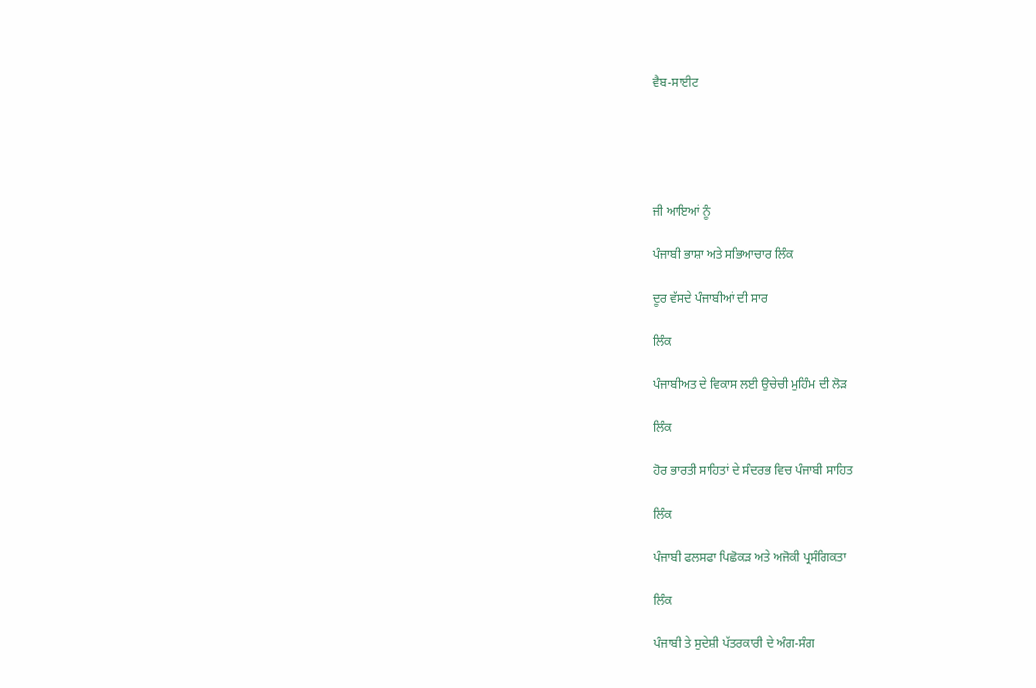ਵੈਬ-ਸਾਈਟ





ਜੀ ਆਇਆਂ ਨੂੰ

ਪੰਜਾਬੀ ਭਾਸ਼ਾ ਅਤੇ ਸਭਿਆਚਾਰ ਲਿੰਕ

ਦੂਰ ਵੱਸਦੇ ਪੰਜਾਬੀਆਂ ਦੀ ਸਾਰ

ਲਿੰਕ

ਪੰਜਾਬੀਅਤ ਦੇ ਵਿਕਾਸ ਲਈ ਉਚੇਚੀ ਮੁਹਿੰਮ ਦੀ ਲੋਡ਼

ਲਿੰਕ

ਹੋਰ ਭਾਰਤੀ ਸਾਹਿਤਾਂ ਦੇ ਸੰਦਰਭ ਵਿਚ ਪੰਜਾਬੀ ਸਾਹਿਤ

ਲਿੰਕ

ਪੰਜਾਬੀ ਫਲਸਫਾ ਪਿਛੋਕਡ਼ ਅਤੇ ਅਜੋਕੀ ਪ੍ਰਸੰਗਿਕਤਾ

ਲਿੰਕ

ਪੰਜਾਬੀ ਤੇ ਸੁਦੇਸ਼ੀ ਪੱਤਰਕਾਰੀ ਦੇ ਅੰਗ-ਸੰਗ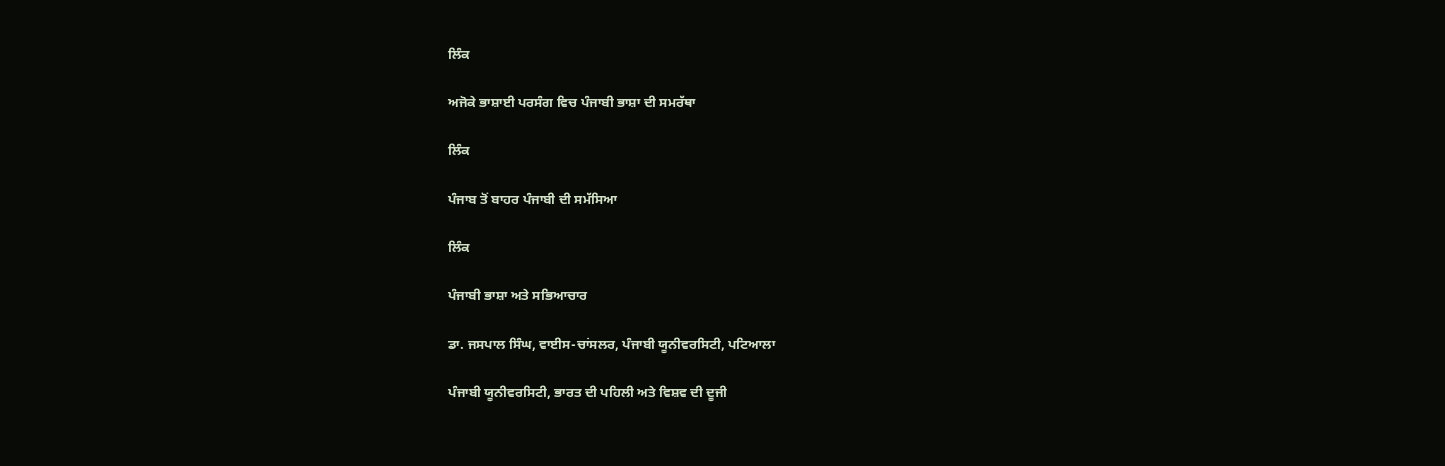ਲਿੰਕ

ਅਜੋਕੇ ਭਾਸ਼ਾਈ ਪਰਸੰਗ ਵਿਚ ਪੰਜਾਬੀ ਭਾਸ਼ਾ ਦੀ ਸਮਰੱਥਾ

ਲਿੰਕ

ਪੰਜਾਬ ਤੋਂ ਬਾਹਰ ਪੰਜਾਬੀ ਦੀ ਸਮੱਸਿਆ

ਲਿੰਕ

ਪੰਜਾਬੀ ਭਾਸ਼ਾ ਅਤੇ ਸਭਿਆਚਾਰ

ਡਾ. ਜਸਪਾਲ ਸਿੰਘ, ਵਾਈਸ-ਚਾਂਸਲਰ, ਪੰਜਾਬੀ ਯੂਨੀਵਰਸਿਟੀ, ਪਟਿਆਲਾ

ਪੰਜਾਬੀ ਯੂਨੀਵਰਸਿਟੀ, ਭਾਰਤ ਦੀ ਪਹਿਲੀ ਅਤੇ ਵਿਸ਼ਵ ਦੀ ਦੂਜੀ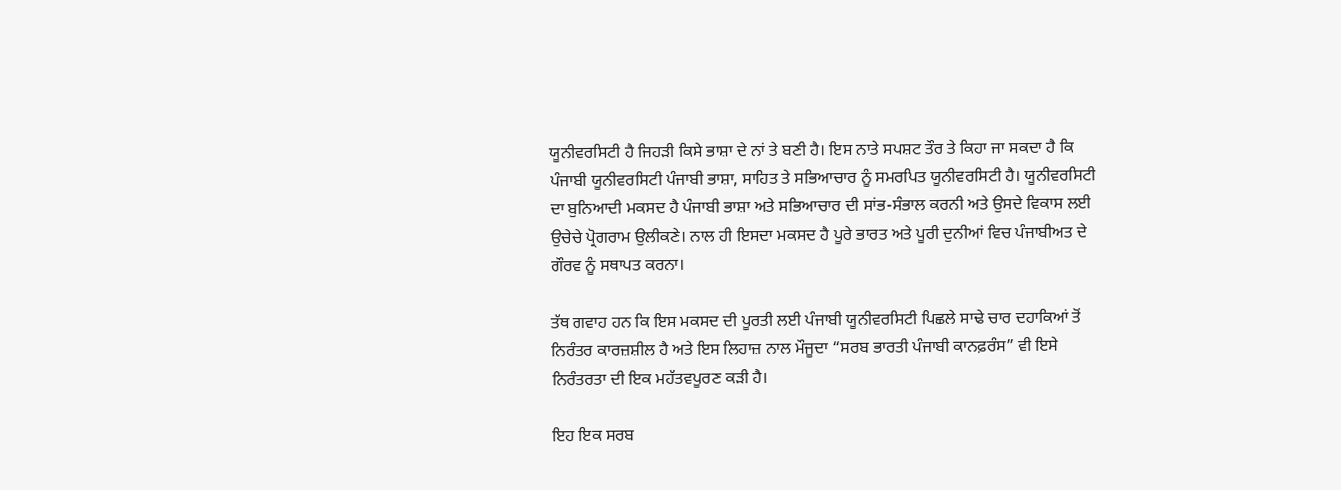ਯੂਨੀਵਰਸਿਟੀ ਹੈ ਜਿਹਡ਼ੀ ਕਿਸੇ ਭਾਸ਼ਾ ਦੇ ਨਾਂ ਤੇ ਬਣੀ ਹੈ। ਇਸ ਨਾਤੇ ਸਪਸ਼ਟ ਤੌਰ ਤੇ ਕਿਹਾ ਜਾ ਸਕਦਾ ਹੈ ਕਿ ਪੰਜਾਬੀ ਯੂਨੀਵਰਸਿਟੀ ਪੰਜਾਬੀ ਭਾਸ਼ਾ, ਸਾਹਿਤ ਤੇ ਸਭਿਆਚਾਰ ਨੂੰ ਸਮਰਪਿਤ ਯੂਨੀਵਰਸਿਟੀ ਹੈ। ਯੂਨੀਵਰਸਿਟੀ ਦਾ ਬੁਨਿਆਦੀ ਮਕਸਦ ਹੈ ਪੰਜਾਬੀ ਭਾਸ਼ਾ ਅਤੇ ਸਭਿਆਚਾਰ ਦੀ ਸਾਂਭ-ਸੰਭਾਲ ਕਰਨੀ ਅਤੇ ਉਸਦੇ ਵਿਕਾਸ ਲਈ ਉਚੇਚੇ ਪ੍ਰੋਗਰਾਮ ਉਲੀਕਣੇ। ਨਾਲ ਹੀ ਇਸਦਾ ਮਕਸਦ ਹੈ ਪੂਰੇ ਭਾਰਤ ਅਤੇ ਪੂਰੀ ਦੁਨੀਆਂ ਵਿਚ ਪੰਜਾਬੀਅਤ ਦੇ ਗੌਰਵ ਨੂੰ ਸਥਾਪਤ ਕਰਨਾ।

ਤੱਥ ਗਵਾਹ ਹਨ ਕਿ ਇਸ ਮਕਸਦ ਦੀ ਪੂਰਤੀ ਲਈ ਪੰਜਾਬੀ ਯੂਨੀਵਰਸਿਟੀ ਪਿਛਲੇ ਸਾਢੇ ਚਾਰ ਦਹਾਕਿਆਂ ਤੋਂ ਨਿਰੰਤਰ ਕਾਰਜ਼ਸ਼ੀਲ ਹੈ ਅਤੇ ਇਸ ਲਿਹਾਜ਼ ਨਾਲ ਮੌਜੂਦਾ “ਸਰਬ ਭਾਰਤੀ ਪੰਜਾਬੀ ਕਾਨਫ਼ਰੰਸ” ਵੀ ਇਸੇ ਨਿਰੰਤਰਤਾ ਦੀ ਇਕ ਮਹੱਤਵਪੂਰਣ ਕਡ਼ੀ ਹੈ।

ਇਹ ਇਕ ਸਰਬ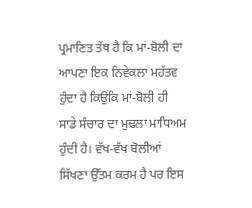ਪ੍ਰਮਾਣਿਤ ਤੱਥ ਹੈ ਕਿ ਮਾਂ-ਬੋਲੀ ਦਾ ਆਪਣਾ ਇਕ ਨਿਵੇਕਲਾ ਮਹੱਤਵ ਹੁੰਦਾ ਹੈ ਕਿਉਂਕਿ ਮਾਂ-ਬੋਲੀ ਹੀ ਸਾਡੇ ਸੰਚਾਰ ਦਾ ਮੁਢਲਾ ਮਾਧਿਅਮ ਹੁੰਦੀ ਹੈ। ਵੱਖ-ਵੱਖ ਬੋਲੀਆਂ ਸਿੱਖਣਾ ਉੱਤਮ ਕਰਮ ਹੈ ਪਰ ਇਸ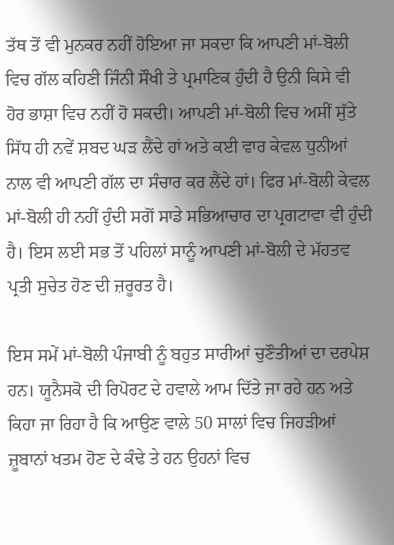ਤੱਥ ਤੋਂ ਵੀ ਮੁਨਕਰ ਨਹੀਂ ਹੋਇਆ ਜਾ ਸਕਦਾ ਕਿ ਆਪਣੀ ਮਾਂ-ਬੋਲੀ ਵਿਚ ਗੱਲ ਕਹਿਣੀ ਜਿੰਨੀ ਸੌਖੀ ਤੇ ਪ੍ਰਮਾਣਿਕ ਹੁੰਦੀ ਹੈ ਉਨੀ ਕਿਸੇ ਵੀ ਹੋਰ ਭਾਸ਼ਾ ਵਿਚ ਨਹੀਂ ਹੋ ਸਕਦੀ। ਆਪਣੀ ਮਾਂ-ਬੋਲੀ ਵਿਚ ਅਸੀਂ ਸੁੱਤੇ ਸਿੱਧ ਹੀ ਨਵੇਂ ਸ਼ਬਦ ਘਡ਼ ਲੈਂਦੇ ਹਾਂ ਅਤੇ ਕਈ ਵਾਰ ਕੇਵਲ ਧੁਨੀਆਂ ਨਾਲ ਵੀ ਆਪਣੀ ਗੱਲ ਦਾ ਸੰਚਾਰ ਕਰ ਲੈਂਦੇ ਹਾਂ। ਫਿਰ ਮਾਂ-ਬੋਲੀ ਕੇਵਲ ਮਾਂ-ਬੋਲੀ ਹੀ ਨਹੀਂ ਹੁੰਦੀ ਸਗੋਂ ਸਾਡੇ ਸਭਿਆਚਾਰ ਦਾ ਪ੍ਰਗਟਾਵਾ ਵੀ ਹੁੰਦੀ ਹੈ। ਇਸ ਲਈ ਸਭ ਤੋਂ ਪਹਿਲਾਂ ਸਾਨੂੰ ਆਪਣੀ ਮਾਂ-ਬੋਲੀ ਦੇ ਮੱਹਤਵ ਪ੍ਰਤੀ ਸੁਚੇਤ ਹੋਣ ਦੀ ਜ਼ਰੂਰਤ ਹੈ।

ਇਸ ਸਮੇਂ ਮਾਂ-ਬੋਲੀ ਪੰਜਾਬੀ ਨੂੰ ਬਹੁਤ ਸਾਰੀਆਂ ਚੁਣੌਤੀਆਂ ਦਾ ਦਰਪੇਸ਼ ਹਨ। ਯੂਨੈਸਕੋ ਦੀ ਰਿਪੋਰਟ ਦੇ ਹਵਾਲੇ ਆਮ ਦਿੱਤੇ ਜਾ ਰਹੇ ਹਨ ਅਤੇ ਕਿਹਾ ਜਾ ਰਿਹਾ ਹੈ ਕਿ ਆਉਣ ਵਾਲੇ 50 ਸਾਲਾਂ ਵਿਚ ਜਿਹਡ਼ੀਆਂ ਜ਼ੂਬਾਨਾਂ ਖਤਮ ਹੋਣ ਦੇ ਕੰਢੇ ਤੇ ਹਨ ਉਹਨਾਂ ਵਿਚ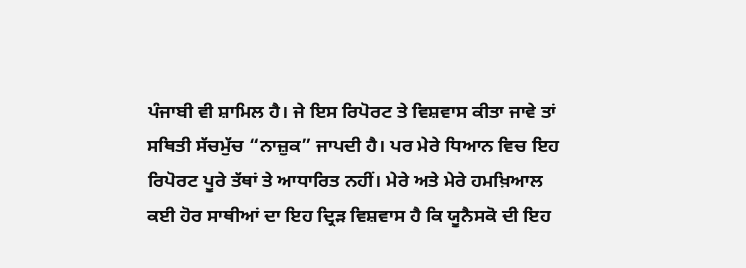ਪੰਜਾਬੀ ਵੀ ਸ਼ਾਮਿਲ ਹੈ। ਜੇ ਇਸ ਰਿਪੋਰਟ ਤੇ ਵਿਸ਼ਵਾਸ ਕੀਤਾ ਜਾਵੇ ਤਾਂ ਸਥਿਤੀ ਸੱਚਮੁੱਚ “ਨਾਜ਼ੁਕ” ਜਾਪਦੀ ਹੈ। ਪਰ ਮੇਰੇ ਧਿਆਨ ਵਿਚ ਇਹ ਰਿਪੋਰਟ ਪੂਰੇ ਤੱਥਾਂ ਤੇ ਆਧਾਰਿਤ ਨਹੀਂ। ਮੇਰੇ ਅਤੇ ਮੇਰੇ ਹਮਖ਼ਿਆਲ ਕਈ ਹੋਰ ਸਾਥੀਆਂ ਦਾ ਇਹ ਦ੍ਰਿਡ਼ ਵਿਸ਼ਵਾਸ ਹੈ ਕਿ ਯੂਨੈਸਕੋ ਦੀ ਇਹ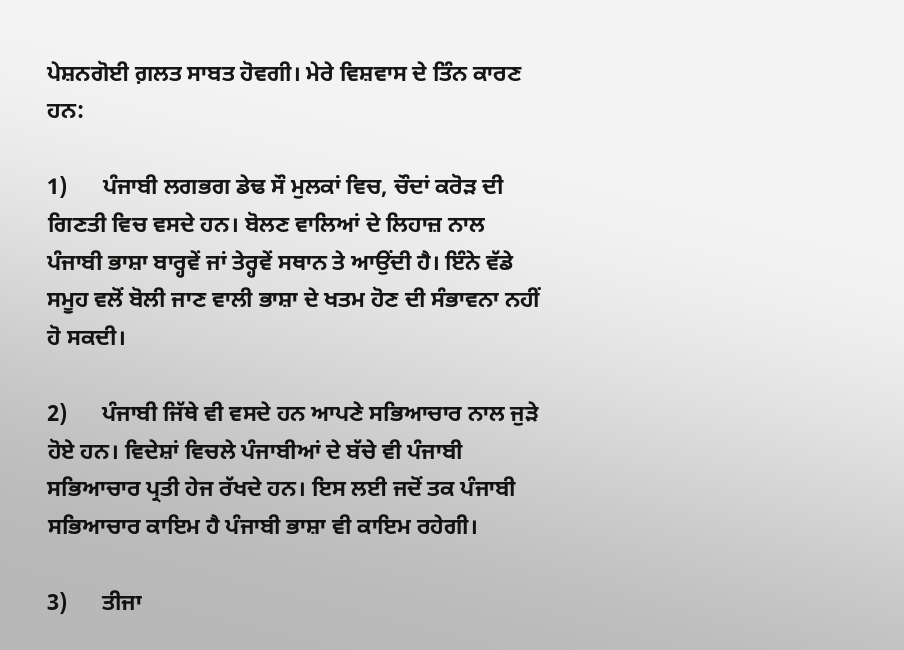ਪੇਸ਼ਨਗੋਈ ਗ਼ਲਤ ਸਾਬਤ ਹੋਵਗੀ। ਮੇਰੇ ਵਿਸ਼ਵਾਸ ਦੇ ਤਿੰਨ ਕਾਰਣ ਹਨ:

1)      ਪੰਜਾਬੀ ਲਗਭਗ ਡੇਢ ਸੌ ਮੁਲਕਾਂ ਵਿਚ, ਚੌਦਾਂ ਕਰੋਡ਼ ਦੀ ਗਿਣਤੀ ਵਿਚ ਵਸਦੇ ਹਨ। ਬੋਲਣ ਵਾਲਿਆਂ ਦੇ ਲਿਹਾਜ਼ ਨਾਲ ਪੰਜਾਬੀ ਭਾਸ਼ਾ ਬਾਰ੍ਹਵੇਂ ਜਾਂ ਤੇਰ੍ਹਵੇਂ ਸਥਾਨ ਤੇ ਆਉਂਦੀ ਹੈ। ਇੰਨੇ ਵੱਡੇ ਸਮੂਹ ਵਲੋਂ ਬੋਲੀ ਜਾਣ ਵਾਲੀ ਭਾਸ਼ਾ ਦੇ ਖਤਮ ਹੋਣ ਦੀ ਸੰਭਾਵਨਾ ਨਹੀਂ ਹੋ ਸਕਦੀ।

2)      ਪੰਜਾਬੀ ਜਿੱਥੇ ਵੀ ਵਸਦੇ ਹਨ ਆਪਣੇ ਸਭਿਆਚਾਰ ਨਾਲ ਜੁਡ਼ੇ ਹੋਏ ਹਨ। ਵਿਦੇਸ਼ਾਂ ਵਿਚਲੇ ਪੰਜਾਬੀਆਂ ਦੇ ਬੱਚੇ ਵੀ ਪੰਜਾਬੀ ਸਭਿਆਚਾਰ ਪ੍ਰਤੀ ਹੇਜ ਰੱਖਦੇ ਹਨ। ਇਸ ਲਈ ਜਦੋਂ ਤਕ ਪੰਜਾਬੀ ਸਭਿਆਚਾਰ ਕਾਇਮ ਹੈ ਪੰਜਾਬੀ ਭਾਸ਼ਾ ਵੀ ਕਾਇਮ ਰਹੇਗੀ।

3)      ਤੀਜਾ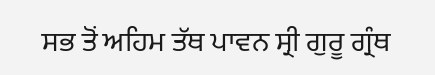ਸਭ ਤੋਂ ਅਹਿਮ ਤੱਥ ਪਾਵਨ ਸ੍ਰੀ ਗੁਰੂ ਗ੍ਰੰਥ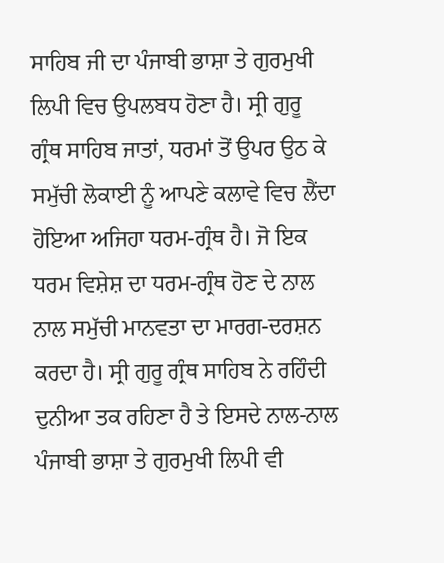ਸਾਹਿਬ ਜੀ ਦਾ ਪੰਜਾਬੀ ਭਾਸ਼ਾ ਤੇ ਗੁਰਮੁਖੀ ਲਿਪੀ ਵਿਚ ਉਪਲਬਧ ਹੋਣਾ ਹੈ। ਸ੍ਰੀ ਗੁਰੂ ਗ੍ਰੰਥ ਸਾਹਿਬ ਜਾਤਾਂ, ਧਰਮਾਂ ਤੋਂ ਉਪਰ ਉਠ ਕੇ ਸਮੁੱਚੀ ਲੋਕਾਈ ਨੂੰ ਆਪਣੇ ਕਲਾਵੇ ਵਿਚ ਲੈਂਦਾ ਹੋਇਆ ਅਜਿਹਾ ਧਰਮ-ਗ੍ਰੰਥ ਹੈ। ਜੋ ਇਕ ਧਰਮ ਵਿਸ਼ੇਸ਼ ਦਾ ਧਰਮ-ਗ੍ਰੰਥ ਹੋਣ ਦੇ ਨਾਲ ਨਾਲ ਸਮੁੱਚੀ ਮਾਨਵਤਾ ਦਾ ਮਾਰਗ-ਦਰਸ਼ਨ ਕਰਦਾ ਹੈ। ਸ੍ਰੀ ਗੁਰੂ ਗ੍ਰੰਥ ਸਾਹਿਬ ਨੇ ਰਹਿੰਦੀ ਦੁਨੀਆ ਤਕ ਰਹਿਣਾ ਹੈ ਤੇ ਇਸਦੇ ਨਾਲ-ਨਾਲ ਪੰਜਾਬੀ ਭਾਸ਼ਾ ਤੇ ਗੁਰਮੁਖੀ ਲਿਪੀ ਵੀ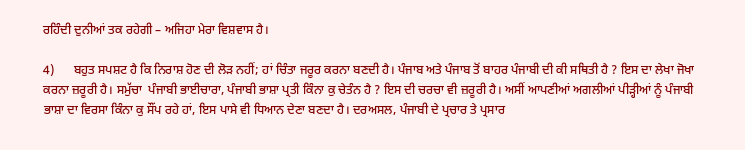ਰਹਿੰਦੀ ਦੁਨੀਆਂ ਤਕ ਰਹੇਗੀ – ਅਜਿਹਾ ਮੇਰਾ ਵਿਸ਼ਵਾਸ ਹੈ।

4)      ਬਹੁਤ ਸਪਸ਼ਟ ਹੈ ਕਿ ਨਿਰਾਸ਼ ਹੋਣ ਦੀ ਲੋਡ਼ ਨਹੀਂ; ਹਾਂ ਚਿੰਤਾ ਜਰੂਰ ਕਰਨਾ ਬਣਦੀ ਹੈ। ਪੰਜਾਬ ਅਤੇ ਪੰਜਾਬ ਤੋਂ ਬਾਹਰ ਪੰਜਾਬੀ ਦੀ ਕੀ ਸਥਿਤੀ ਹੈ ? ਇਸ ਦਾ ਲੇਖਾ ਜੋਖਾ ਕਰਨਾ ਜ਼ਰੂਰੀ ਹੈ। ਸਮੁੱਚਾ  ਪੰਜਾਬੀ ਭਾਈਚਾਰਾ, ਪੰਜਾਬੀ ਭਾਸ਼ਾ ਪ੍ਰਤੀ ਕਿੰਨਾ ਕੁ ਚੇਤੰਨ ਹੈ ? ਇਸ ਦੀ ਚਰਚਾ ਵੀ ਜ਼ਰੂਰੀ ਹੈ। ਅਸੀਂ ਆਪਣੀਆਂ ਅਗਲੀਆਂ ਪੀਡ਼੍ਹੀਆਂ ਨੂੰ ਪੰਜਾਬੀ ਭਾਸ਼ਾ ਦਾ ਵਿਰਸਾ ਕਿੰਨਾ ਕੁ ਸੌਂਪ ਰਹੇ ਹਾਂ, ਇਸ ਪਾਸੇ ਵੀ ਧਿਆਨ ਦੇਣਾ ਬਣਦਾ ਹੈ। ਦਰਅਸਲ, ਪੰਜਾਬੀ ਦੇ ਪ੍ਰਚਾਰ ਤੇ ਪ੍ਰਸਾਰ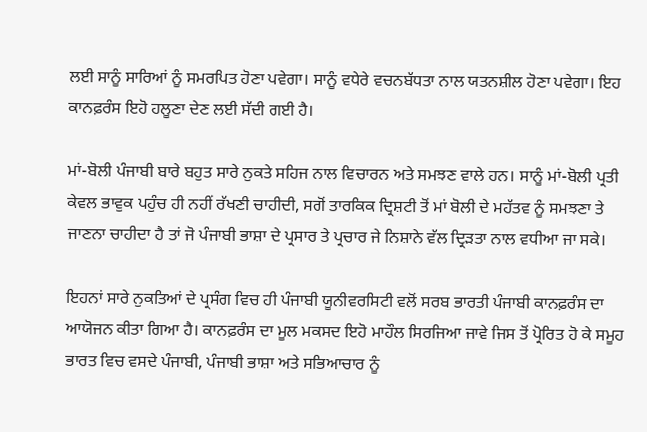ਲਈ ਸਾਨੂੰ ਸਾਰਿਆਂ ਨੂੰ ਸਮਰਪਿਤ ਹੋਣਾ ਪਵੇਗਾ। ਸਾਨੂੰ ਵਧੇਰੇ ਵਚਨਬੱਧਤਾ ਨਾਲ ਯਤਨਸ਼ੀਲ ਹੋਣਾ ਪਵੇਗਾ। ਇਹ ਕਾਨਫ਼ਰੰਸ ਇਹੋ ਹਲੂਣਾ ਦੇਣ ਲਈ ਸੱਦੀ ਗਈ ਹੈ।

ਮਾਂ-ਬੋਲੀ ਪੰਜਾਬੀ ਬਾਰੇ ਬਹੁਤ ਸਾਰੇ ਨੁਕਤੇ ਸਹਿਜ ਨਾਲ ਵਿਚਾਰਨ ਅਤੇ ਸਮਝਣ ਵਾਲੇ ਹਨ। ਸਾਨੂੰ ਮਾਂ-ਬੋਲੀ ਪ੍ਰਤੀ ਕੇਵਲ ਭਾਵੁਕ ਪਹੁੰਚ ਹੀ ਨਹੀਂ ਰੱਖਣੀ ਚਾਹੀਦੀ, ਸਗੋਂ ਤਾਰਕਿਕ ਦ੍ਰਿਸ਼ਟੀ ਤੋਂ ਮਾਂ ਬੋਲੀ ਦੇ ਮਹੱਤਵ ਨੂੰ ਸਮਝਣਾ ਤੇ ਜਾਣਨਾ ਚਾਹੀਦਾ ਹੈ ਤਾਂ ਜੋ ਪੰਜਾਬੀ ਭਾਸ਼ਾ ਦੇ ਪ੍ਰਸਾਰ ਤੇ ਪ੍ਰਚਾਰ ਜੇ ਨਿਸ਼ਾਨੇ ਵੱਲ ਦ੍ਰਿਡ਼ਤਾ ਨਾਲ ਵਧੀਆ ਜਾ ਸਕੇ।

ਇਹਨਾਂ ਸਾਰੇ ਨੁਕਤਿਆਂ ਦੇ ਪ੍ਰਸੰਗ ਵਿਚ ਹੀ ਪੰਜਾਬੀ ਯੂਨੀਵਰਸਿਟੀ ਵਲੋਂ ਸਰਬ ਭਾਰਤੀ ਪੰਜਾਬੀ ਕਾਨਫ਼ਰੰਸ ਦਾ ਆਯੋਜਨ ਕੀਤਾ ਗਿਆ ਹੈ। ਕਾਨਫ਼ਰੰਸ ਦਾ ਮੂਲ ਮਕਸਦ ਇਹੋ ਮਾਹੌਲ ਸਿਰਜਿਆ ਜਾਵੇ ਜਿਸ ਤੋਂ ਪ੍ਰੋਰਿਤ ਹੋ ਕੇ ਸਮੂਹ ਭਾਰਤ ਵਿਚ ਵਸਦੇ ਪੰਜਾਬੀ, ਪੰਜਾਬੀ ਭਾਸ਼ਾ ਅਤੇ ਸਭਿਆਚਾਰ ਨੂੰ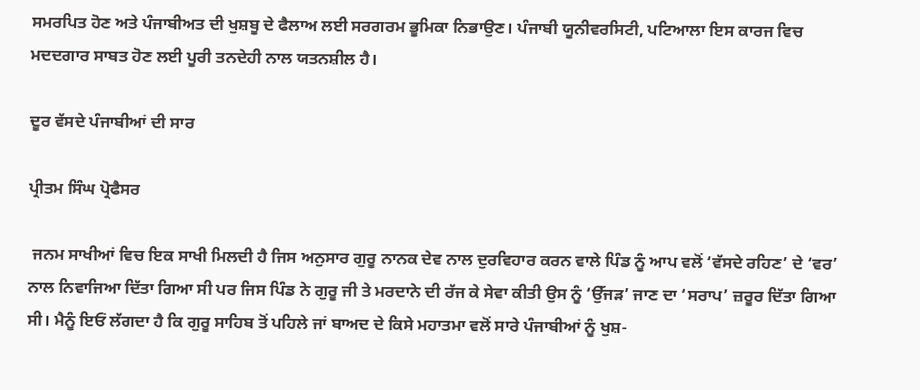ਸਮਰਪਿਤ ਹੋਣ ਅਤੇ ਪੰਜਾਬੀਅਤ ਦੀ ਖੁਸ਼ਬੂ ਦੇ ਫੈਲਾਅ ਲਈ ਸਰਗਰਮ ਭੂਮਿਕਾ ਨਿਭਾਉਣ। ਪੰਜਾਬੀ ਯੂਨੀਵਰਸਿਟੀ, ਪਟਿਆਲਾ ਇਸ ਕਾਰਜ ਵਿਚ ਮਦਦਗਾਰ ਸਾਬਤ ਹੋਣ ਲਈ ਪੂਰੀ ਤਨਦੇਹੀ ਨਾਲ ਯਤਨਸ਼ੀਲ ਹੈ।

ਦੂਰ ਵੱਸਦੇ ਪੰਜਾਬੀਆਂ ਦੀ ਸਾਰ

ਪ੍ਰੀਤਮ ਸਿੰਘ ਪ੍ਰੋਫੈਸਰ

 ਜਨਮ ਸਾਖੀਆਂ ਵਿਚ ਇਕ ਸਾਖੀ ਮਿਲਦੀ ਹੈ ਜਿਸ ਅਨੁਸਾਰ ਗੁਰੂ ਨਾਨਕ ਦੇਵ ਨਾਲ ਦੁਰਵਿਹਾਰ ਕਰਨ ਵਾਲੇ ਪਿੰਡ ਨੂੰ ਆਪ ਵਲੋਂ ‘ਵੱਸਦੇ ਰਹਿਣ’ ਦੇ ‘ਵਰ’ ਨਾਲ ਨਿਵਾਜਿਆ ਦਿੱਤਾ ਗਿਆ ਸੀ ਪਰ ਜਿਸ ਪਿੰਡ ਨੇ ਗੁਰੂ ਜੀ ਤੇ ਮਰਦਾਨੇ ਦੀ ਰੱਜ ਕੇ ਸੇਵਾ ਕੀਤੀ ਉਸ ਨੂੰ ‘ਉੱਜਡ਼’ ਜਾਣ ਦਾ ‘ਸਰਾਪ’ ਜ਼ਰੂਰ ਦਿੱਤਾ ਗਿਆ ਸੀ। ਮੈਨੂੰ ਇਓਂ ਲੱਗਦਾ ਹੈ ਕਿ ਗੁਰੂ ਸਾਹਿਬ ਤੋਂ ਪਹਿਲੇ ਜਾਂ ਬਾਅਦ ਦੇ ਕਿਸੇ ਮਹਾਤਮਾ ਵਲੋਂ ਸਾਰੇ ਪੰਜਾਬੀਆਂ ਨੂੰ ਖੁਸ਼-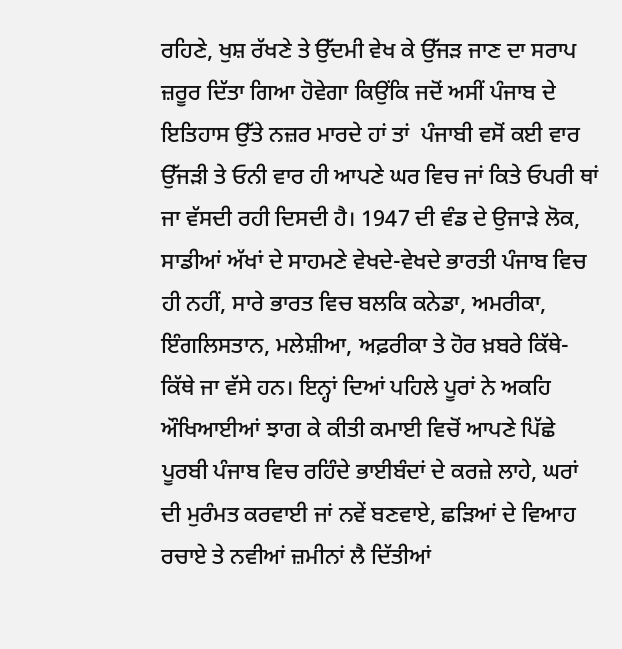ਰਹਿਣੇ, ਖੁਸ਼ ਰੱਖਣੇ ਤੇ ਉੱਦਮੀ ਵੇਖ ਕੇ ਉੱਜਡ਼ ਜਾਣ ਦਾ ਸਰਾਪ ਜ਼ਰੂਰ ਦਿੱਤਾ ਗਿਆ ਹੋਵੇਗਾ ਕਿਉਂਕਿ ਜਦੋਂ ਅਸੀਂ ਪੰਜਾਬ ਦੇ ਇਤਿਹਾਸ ਉੱਤੇ ਨਜ਼ਰ ਮਾਰਦੇ ਹਾਂ ਤਾਂ  ਪੰਜਾਬੀ ਵਸੋਂ ਕਈ ਵਾਰ ਉੱਜਡ਼ੀ ਤੇ ਓਨੀ ਵਾਰ ਹੀ ਆਪਣੇ ਘਰ ਵਿਚ ਜਾਂ ਕਿਤੇ ਓਪਰੀ ਥਾਂ ਜਾ ਵੱਸਦੀ ਰਹੀ ਦਿਸਦੀ ਹੈ। 1947 ਦੀ ਵੰਡ ਦੇ ਉਜਾਡ਼ੇ ਲੋਕ, ਸਾਡੀਆਂ ਅੱਖਾਂ ਦੇ ਸਾਹਮਣੇ ਵੇਖਦੇ-ਵੇਖਦੇ ਭਾਰਤੀ ਪੰਜਾਬ ਵਿਚ ਹੀ ਨਹੀਂ, ਸਾਰੇ ਭਾਰਤ ਵਿਚ ਬਲਕਿ ਕਨੇਡਾ, ਅਮਰੀਕਾ, ਇੰਗਲਿਸਤਾਨ, ਮਲੇਸ਼ੀਆ, ਅਫ਼ਰੀਕਾ ਤੇ ਹੋਰ ਖ਼ਬਰੇ ਕਿੱਥੇ-ਕਿੱਥੇ ਜਾ ਵੱਸੇ ਹਨ। ਇਨ੍ਹਾਂ ਦਿਆਂ ਪਹਿਲੇ ਪੂਰਾਂ ਨੇ ਅਕਹਿ ਔਖਿਆਈਆਂ ਝਾਗ ਕੇ ਕੀਤੀ ਕਮਾਈ ਵਿਚੋਂ ਆਪਣੇ ਪਿੱਛੇ ਪੂਰਬੀ ਪੰਜਾਬ ਵਿਚ ਰਹਿੰਦੇ ਭਾਈਬੰਦਾਂ ਦੇ ਕਰਜ਼ੇ ਲਾਹੇ, ਘਰਾਂ ਦੀ ਮੁਰੰਮਤ ਕਰਵਾਈ ਜਾਂ ਨਵੇਂ ਬਣਵਾਏ, ਛਡ਼ਿਆਂ ਦੇ ਵਿਆਹ ਰਚਾਏ ਤੇ ਨਵੀਆਂ ਜ਼ਮੀਨਾਂ ਲੈ ਦਿੱਤੀਆਂ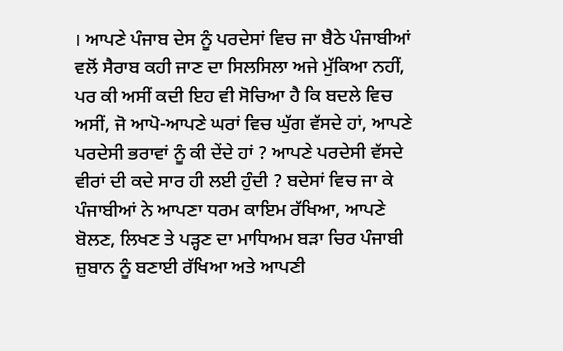। ਆਪਣੇ ਪੰਜਾਬ ਦੇਸ ਨੂੰ ਪਰਦੇਸਾਂ ਵਿਚ ਜਾ ਬੈਠੇ ਪੰਜਾਬੀਆਂ ਵਲੋਂ ਸੈਰਾਬ ਕਹੀ ਜਾਣ ਦਾ ਸਿਲਸਿਲਾ ਅਜੇ ਮੁੱਕਿਆ ਨਹੀਂ, ਪਰ ਕੀ ਅਸੀਂ ਕਦੀ ਇਹ ਵੀ ਸੋਚਿਆ ਹੈ ਕਿ ਬਦਲੇ ਵਿਚ ਅਸੀਂ, ਜੋ ਆਪੋ-ਆਪਣੇ ਘਰਾਂ ਵਿਚ ਘੁੱਗ ਵੱਸਦੇ ਹਾਂ, ਆਪਣੇ ਪਰਦੇਸੀ ਭਰਾਵਾਂ ਨੂੰ ਕੀ ਦੇਂਦੇ ਹਾਂ ? ਆਪਣੇ ਪਰਦੇਸੀ ਵੱਸਦੇ ਵੀਰਾਂ ਦੀ ਕਦੇ ਸਾਰ ਹੀ ਲਈ ਹੁੰਦੀ ? ਬਦੇਸਾਂ ਵਿਚ ਜਾ ਕੇ ਪੰਜਾਬੀਆਂ ਨੇ ਆਪਣਾ ਧਰਮ ਕਾਇਮ ਰੱਖਿਆ, ਆਪਣੇ ਬੋਲਣ, ਲਿਖਣ ਤੇ ਪਡ਼੍ਹਣ ਦਾ ਮਾਧਿਅਮ ਬਡ਼ਾ ਚਿਰ ਪੰਜਾਬੀ ਜ਼ੁਬਾਨ ਨੂੰ ਬਣਾਈ ਰੱਖਿਆ ਅਤੇ ਆਪਣੀ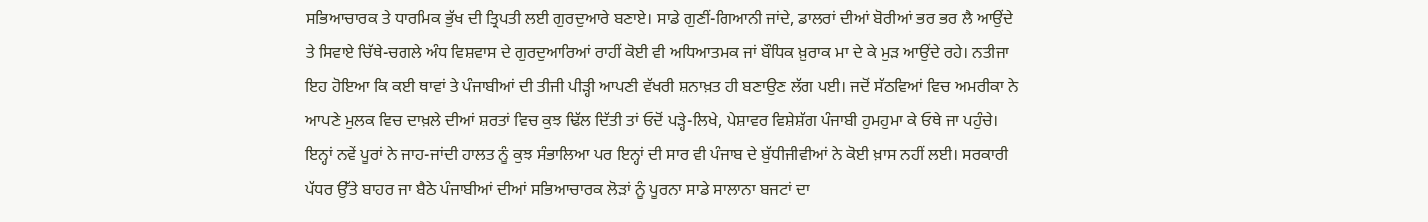ਸਭਿਆਚਾਰਕ ਤੇ ਧਾਰਮਿਕ ਭੁੱਖ ਦੀ ਤ੍ਰਿਪਤੀ ਲਈ ਗੁਰਦੁਆਰੇ ਬਣਾਏ। ਸਾਡੇ ਗੁਣੀਂ-ਗਿਆਨੀ ਜਾਂਦੇ, ਡਾਲਰਾਂ ਦੀਆਂ ਬੋਰੀਆਂ ਭਰ ਭਰ ਲੈ ਆਉਂਦੇ ਤੇ ਸਿਵਾਏ ਚਿੱਥੇ-ਚਗਲੇ ਅੰਧ ਵਿਸ਼ਵਾਸ ਦੇ ਗੁਰਦੁਆਰਿਆਂ ਰਾਹੀਂ ਕੋਈ ਵੀ ਅਧਿਆਤਮਕ ਜਾਂ ਬੌਧਿਕ ਖ਼ੁਰਾਕ ਮਾ ਦੇ ਕੇ ਮੁਡ਼ ਆਉਂਦੇ ਰਹੇ। ਨਤੀਜਾ ਇਹ ਹੋਇਆ ਕਿ ਕਈ ਥਾਵਾਂ ਤੇ ਪੰਜਾਬੀਆਂ ਦੀ ਤੀਜੀ ਪੀਡ਼੍ਹੀ ਆਪਣੀ ਵੱਖਰੀ ਸ਼ਨਾਖ਼ਤ ਹੀ ਬਣਾਉਣ ਲੱਗ ਪਈ। ਜਦੋਂ ਸੱਠਵਿਆਂ ਵਿਚ ਅਮਰੀਕਾ ਨੇ ਆਪਣੇ ਮੁਲਕ ਵਿਚ ਦਾਖ਼ਲੇ ਦੀਆਂ ਸ਼ਰਤਾਂ ਵਿਚ ਕੁਝ ਢਿੱਲ ਦਿੱਤੀ ਤਾਂ ਓਦੋਂ ਪਡ਼੍ਹੇ-ਲਿਖੇ, ਪੇਸ਼ਾਵਰ ਵਿਸ਼ੇਸ਼ੱਗ ਪੰਜਾਬੀ ਹੁਮਹੁਮਾ ਕੇ ਓਥੇ ਜਾ ਪਹੁੰਚੇ। ਇਨ੍ਹਾਂ ਨਵੇਂ ਪੂਰਾਂ ਨੇ ਜਾਹ-ਜਾਂਦੀ ਹਾਲਤ ਨੂੰ ਕੁਝ ਸੰਭਾਲਿਆ ਪਰ ਇਨ੍ਹਾਂ ਦੀ ਸਾਰ ਵੀ ਪੰਜਾਬ ਦੇ ਬੁੱਧੀਜੀਵੀਆਂ ਨੇ ਕੋਈ ਖ਼ਾਸ ਨਹੀਂ ਲਈ। ਸਰਕਾਰੀ ਪੱਧਰ ਉੱਤੇ ਬਾਹਰ ਜਾ ਬੈਠੇ ਪੰਜਾਬੀਆਂ ਦੀਆਂ ਸਭਿਆਚਾਰਕ ਲੋਡ਼ਾਂ ਨੂੰ ਪੂਰਨਾ ਸਾਡੇ ਸਾਲਾਨਾ ਬਜਟਾਂ ਦਾ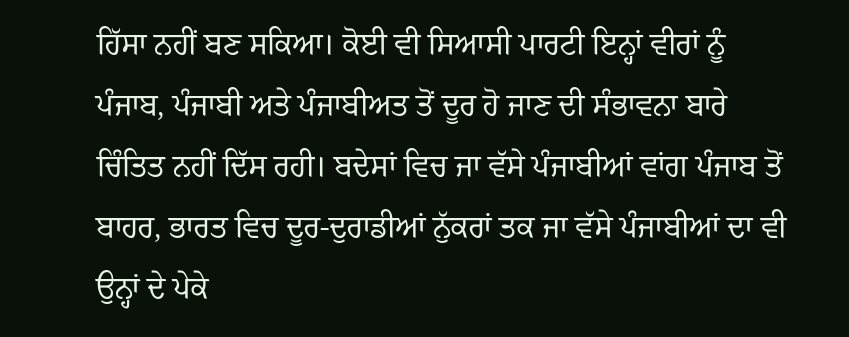ਹਿੱਸਾ ਨਹੀਂ ਬਣ ਸਕਿਆ। ਕੋਈ ਵੀ ਸਿਆਸੀ ਪਾਰਟੀ ਇਨ੍ਹਾਂ ਵੀਰਾਂ ਨੂੰ ਪੰਜਾਬ, ਪੰਜਾਬੀ ਅਤੇ ਪੰਜਾਬੀਅਤ ਤੋਂ ਦੂਰ ਹੋ ਜਾਣ ਦੀ ਸੰਭਾਵਨਾ ਬਾਰੇ ਚਿੰਤਿਤ ਨਹੀਂ ਦਿੱਸ ਰਹੀ। ਬਦੇਸਾਂ ਵਿਚ ਜਾ ਵੱਸੇ ਪੰਜਾਬੀਆਂ ਵਾਂਗ ਪੰਜਾਬ ਤੋਂ ਬਾਹਰ, ਭਾਰਤ ਵਿਚ ਦੂਰ-ਦੁਰਾਡੀਆਂ ਨੁੱਕਰਾਂ ਤਕ ਜਾ ਵੱਸੇ ਪੰਜਾਬੀਆਂ ਦਾ ਵੀ  ਉਨ੍ਹਾਂ ਦੇ ਪੇਕੇ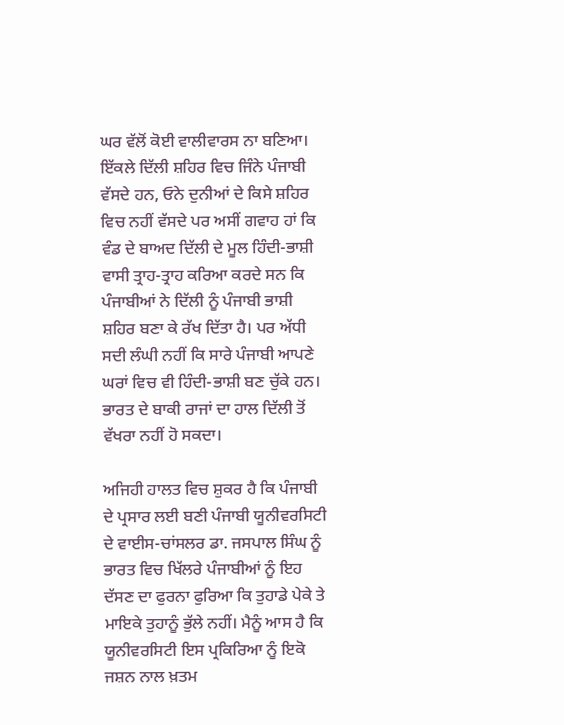ਘਰ ਵੱਲੋਂ ਕੋਈ ਵਾਲੀਵਾਰਸ ਨਾ ਬਣਿਆ। ਇੱਕਲੇ ਦਿੱਲੀ ਸ਼ਹਿਰ ਵਿਚ ਜਿੰਨੇ ਪੰਜਾਬੀ ਵੱਸਦੇ ਹਨ, ਓਨੇ ਦੁਨੀਆਂ ਦੇ ਕਿਸੇ ਸ਼ਹਿਰ ਵਿਚ ਨਹੀਂ ਵੱਸਦੇ ਪਰ ਅਸੀਂ ਗਵਾਹ ਹਾਂ ਕਿ ਵੰਡ ਦੇ ਬਾਅਦ ਦਿੱਲੀ ਦੇ ਮੂਲ ਹਿੰਦੀ-ਭਾਸ਼ੀ ਵਾਸੀ ਤ੍ਰਾਹ-ਤ੍ਰਾਹ ਕਰਿਆ ਕਰਦੇ ਸਨ ਕਿ ਪੰਜਾਬੀਆਂ ਨੇ ਦਿੱਲੀ ਨੂੰ ਪੰਜਾਬੀ ਭਾਸ਼ੀ ਸ਼ਹਿਰ ਬਣਾ ਕੇ ਰੱਖ ਦਿੱਤਾ ਹੈ। ਪਰ ਅੱਧੀ ਸਦੀ ਲੰਘੀ ਨਹੀਂ ਕਿ ਸਾਰੇ ਪੰਜਾਬੀ ਆਪਣੇ ਘਰਾਂ ਵਿਚ ਵੀ ਹਿੰਦੀ-ਭਾਸ਼ੀ ਬਣ ਚੁੱਕੇ ਹਨ। ਭਾਰਤ ਦੇ ਬਾਕੀ ਰਾਜਾਂ ਦਾ ਹਾਲ ਦਿੱਲੀ ਤੋਂ ਵੱਖਰਾ ਨਹੀਂ ਹੋ ਸਕਦਾ।

ਅਜਿਹੀ ਹਾਲਤ ਵਿਚ ਸ਼ੁਕਰ ਹੈ ਕਿ ਪੰਜਾਬੀ ਦੇ ਪ੍ਰਸਾਰ ਲਈ ਬਣੀ ਪੰਜਾਬੀ ਯੂਨੀਵਰਸਿਟੀ ਦੇ ਵਾਈਸ-ਚਾਂਸਲਰ ਡਾ. ਜਸਪਾਲ ਸਿੰਘ ਨੂੰ ਭਾਰਤ ਵਿਚ ਖਿੱਲਰੇ ਪੰਜਾਬੀਆਂ ਨੂੰ ਇਹ ਦੱਸਣ ਦਾ ਫੁਰਨਾ ਫੁਰਿਆ ਕਿ ਤੁਹਾਡੇ ਪੇਕੇ ਤੇ ਮਾਇਕੇ ਤੁਹਾਨੂੰ ਭੁੱਲੇ ਨਹੀਂ। ਮੈਨੂੰ ਆਸ ਹੈ ਕਿ ਯੂਨੀਵਰਸਿਟੀ ਇਸ ਪ੍ਰਕਿਰਿਆ ਨੂੰ ਇਕੋ ਜਸ਼ਨ ਨਾਲ ਖ਼ਤਮ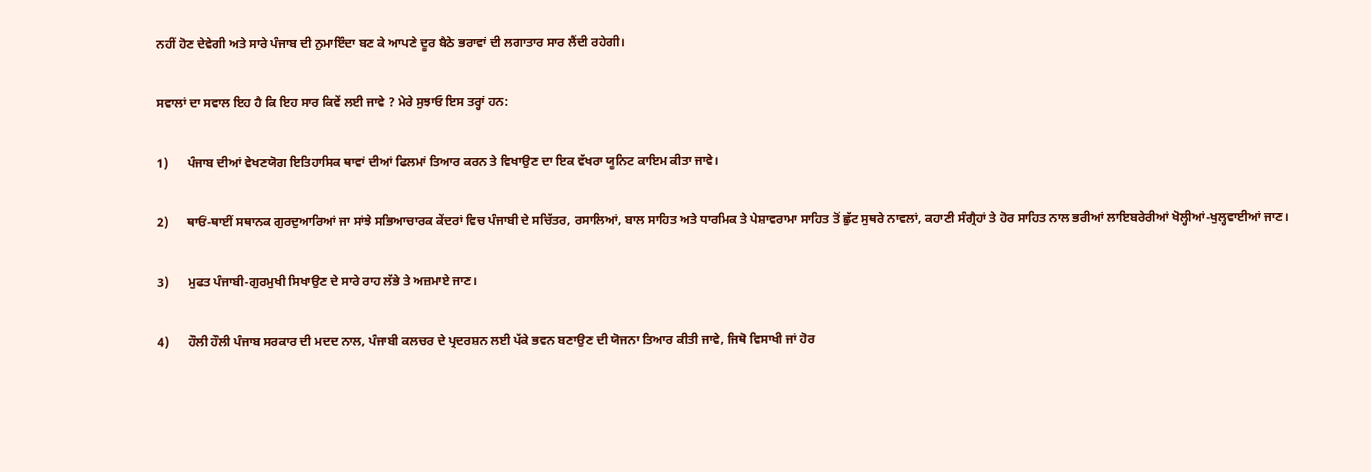ਨਹੀਂ ਹੋਣ ਦੇਵੇਗੀ ਅਤੇ ਸਾਰੇ ਪੰਜਾਬ ਦੀ ਨੁਮਾਇੰਦਾ ਬਣ ਕੇ ਆਪਣੇ ਦੂਰ ਬੈਠੇ ਭਰਾਵਾਂ ਦੀ ਲਗਾਤਾਰ ਸਾਰ ਲੈਂਦੀ ਰਹੇਗੀ।

ਸਵਾਲਾਂ ਦਾ ਸਵਾਲ ਇਹ ਹੈ ਕਿ ਇਹ ਸਾਰ ਕਿਵੇਂ ਲਈ ਜਾਵੇ ? ਮੇਰੇ ਸੁਝਾਓ ਇਸ ਤਰ੍ਹਾਂ ਹਨ:

1)      ਪੰਜਾਬ ਦੀਆਂ ਵੇਖਣਯੋਗ ਇਤਿਹਾਸਿਕ ਥਾਵਾਂ ਦੀਆਂ ਫਿਲਮਾਂ ਤਿਆਰ ਕਰਨ ਤੇ ਵਿਖਾਉਣ ਦਾ ਇਕ ਵੱਖਰਾ ਯੂਨਿਟ ਕਾਇਮ ਕੀਤਾ ਜਾਵੇ।

2)      ਥਾਓਂ-ਥਾਈਂ ਸਥਾਨਕ ਗੁਰਦੁਆਰਿਆਂ ਜਾ ਸਾਂਝੇ ਸਭਿਆਚਾਰਕ ਕੇਂਦਰਾਂ ਵਿਚ ਪੰਜਾਬੀ ਦੇ ਸਚਿੱਤਰ, ਰਸਾਲਿਆਂ, ਬਾਲ ਸਾਹਿਤ ਅਤੇ ਧਾਰਮਿਕ ਤੇ ਪੇਸ਼ਾਵਰਾਮਾ ਸਾਹਿਤ ਤੋਂ ਛੁੱਟ ਸੁਥਰੇ ਨਾਵਲਾਂ, ਕਹਾਣੀ ਸੰਗ੍ਰੈਹਾਂ ਤੇ ਹੋਰ ਸਾਹਿਤ ਨਾਲ ਭਰੀਆਂ ਲਾਇਬਰੇਰੀਆਂ ਖੋਲ੍ਹੀਆਂ-ਖੁਲ੍ਹਵਾਈਆਂ ਜਾਣ।

3)      ਮੁਫਤ ਪੰਜਾਬੀ-ਗੁਰਮੁਖੀ ਸਿਖਾਉਣ ਦੇ ਸਾਰੇ ਰਾਹ ਲੱਭੇ ਤੇ ਅਜ਼ਮਾਏ ਜਾਣ।

4)      ਹੌਲੀ ਹੌਲੀ ਪੰਜਾਬ ਸਰਕਾਰ ਦੀ ਮਦਦ ਨਾਲ, ਪੰਜਾਬੀ ਕਲਚਰ ਦੇ ਪ੍ਰਦਰਸ਼ਨ ਲਈ ਪੱਕੇ ਭਵਨ ਬਣਾਉਣ ਦੀ ਯੋਜਨਾ ਤਿਆਰ ਕੀਤੀ ਜਾਵੇ, ਜਿਥੋ ਵਿਸਾਖੀ ਜਾਂ ਹੋਰ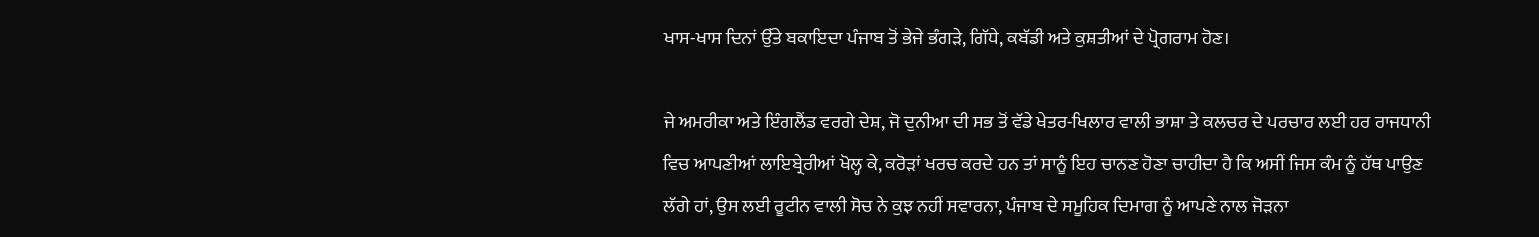ਖਾਸ-ਖਾਸ ਦਿਨਾਂ ਉੱਤੇ ਬਕਾਇਦਾ ਪੰਜਾਬ ਤੋਂ ਭੇਜੇ ਭੰਗਡ਼ੇ, ਗਿੱਧੇ, ਕਬੱਡੀ ਅਤੇ ਕੁਸ਼ਤੀਆਂ ਦੇ ਪ੍ਰੋਗਰਾਮ ਹੋਣ।

ਜੇ ਅਮਰੀਕਾ ਅਤੇ ਇੰਗਲੈਂਡ ਵਰਗੇ ਦੇਸ਼, ਜੋ ਦੁਨੀਆ ਦੀ ਸਭ ਤੋਂ ਵੱਡੇ ਖੇਤਰ-ਖਿਲਾਰ ਵਾਲੀ ਭਾਸ਼ਾ ਤੇ ਕਲਚਰ ਦੇ ਪਰਚਾਰ ਲਈ ਹਰ ਰਾਜਧਾਨੀ ਵਿਚ ਆਪਣੀਆਂ ਲਾਇਬ੍ਰੇਰੀਆਂ ਖੋਲ੍ਹ ਕੇ, ਕਰੋਡ਼ਾਂ ਖਰਚ ਕਰਦੇ ਹਨ ਤਾਂ ਸਾਨੂੰ ਇਹ ਚਾਨਣ ਹੋਣਾ ਚਾਹੀਦਾ ਹੈ ਕਿ ਅਸੀਂ ਜਿਸ ਕੰਮ ਨੂੰ ਹੱਥ ਪਾਉਣ ਲੱਗੇ ਹਾਂ, ਉਸ ਲਈ ਰੂਟੀਨ ਵਾਲੀ ਸੋਚ ਨੇ ਕੁਝ ਨਹੀਂ ਸਵਾਰਨਾ, ਪੰਜਾਬ ਦੇ ਸਮੂਹਿਕ ਦਿਮਾਗ ਨੂੰ ਆਪਣੇ ਨਾਲ ਜੋਡ਼ਨਾ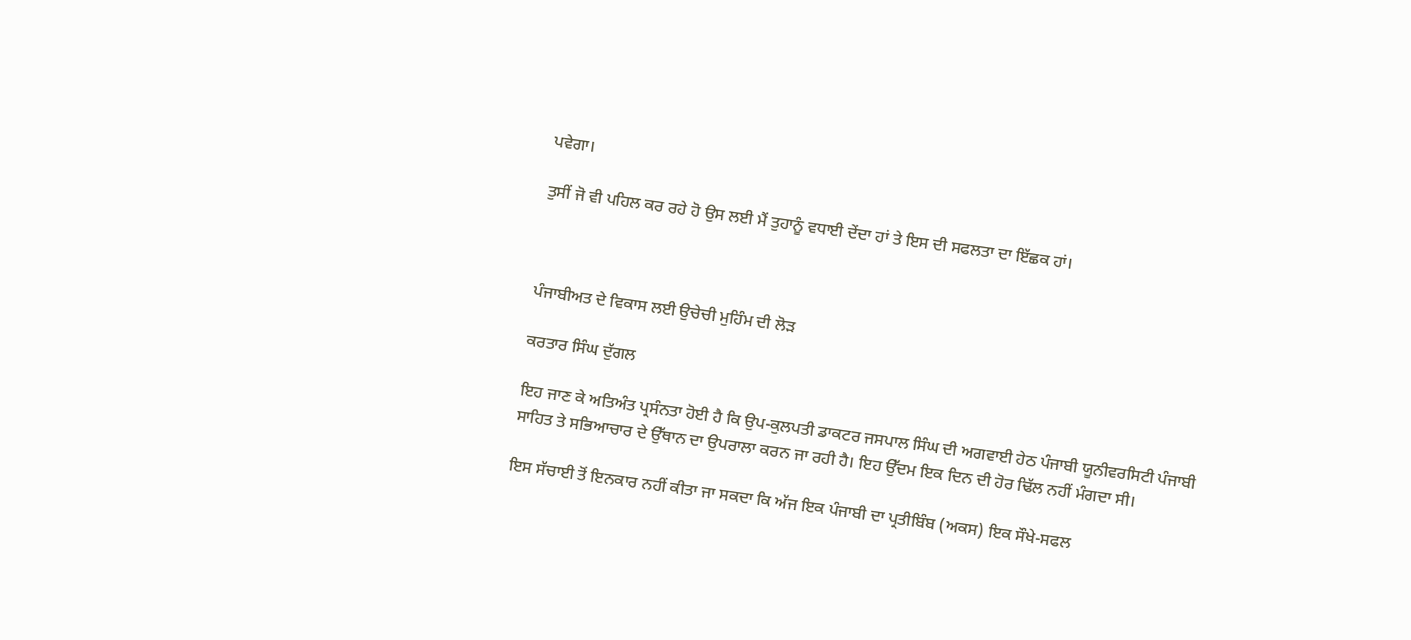ਪਵੇਗਾ।

ਤੁਸੀਂ ਜੋ ਵੀ ਪਹਿਲ ਕਰ ਰਹੇ ਹੋ ਉਸ ਲਈ ਮੈਂ ਤੁਹਾਨੂੰ ਵਧਾਈ ਦੇਂਦਾ ਹਾਂ ਤੇ ਇਸ ਦੀ ਸਫਲਤਾ ਦਾ ਇੱਛਕ ਹਾਂ।



ਪੰਜਾਬੀਅਤ ਦੇ ਵਿਕਾਸ ਲਈ ਉਚੇਚੀ ਮੁਹਿੰਮ ਦੀ ਲੋਡ਼

ਕਰਤਾਰ ਸਿੰਘ ਦੁੱਗਲ

ਇਹ ਜਾਣ ਕੇ ਅਤਿਅੰਤ ਪ੍ਰਸੰਨਤਾ ਹੋਈ ਹੈ ਕਿ ਉਪ-ਕੁਲਪਤੀ ਡਾਕਟਰ ਜਸਪਾਲ ਸਿੰਘ ਦੀ ਅਗਵਾਈ ਹੇਠ ਪੰਜਾਬੀ ਯੂਨੀਵਰਸਿਟੀ ਪੰਜਾਬੀ ਸਾਹਿਤ ਤੇ ਸਭਿਆਚਾਰ ਦੇ ਉੱਥਾਨ ਦਾ ਉਪਰਾਲਾ ਕਰਨ ਜਾ ਰਹੀ ਹੈ। ਇਹ ਉੱਦਮ ਇਕ ਦਿਨ ਦੀ ਹੋਰ ਢਿੱਲ ਨਹੀਂ ਮੰਗਦਾ ਸੀ।

ਇਸ ਸੱਚਾਈ ਤੋਂ ਇਨਕਾਰ ਨਹੀਂ ਕੀਤਾ ਜਾ ਸਕਦਾ ਕਿ ਅੱਜ ਇਕ ਪੰਜਾਬੀ ਦਾ ਪ੍ਰਤੀਬਿੰਬ (ਅਕਸ) ਇਕ ਸੌਖੇ-ਸਫਲ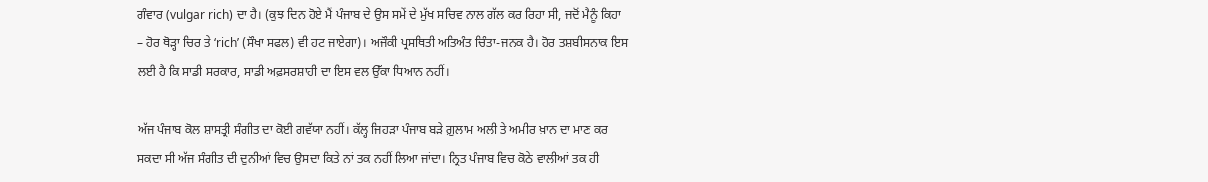ਗੰਵਾਰ (vulgar rich) ਦਾ ਹੈ। (ਕੁਝ ਦਿਨ ਹੋਏ ਮੈਂ ਪੰਜਾਬ ਦੇ ਉਸ ਸਮੇਂ ਦੇ ਮੁੱਖ ਸਚਿਵ ਨਾਲ ਗੱਲ ਕਰ ਰਿਹਾ ਸੀ, ਜਦੋਂ ਮੈਨੂੰ ਕਿਹਾ – ਹੋਰ ਥੋਡ਼੍ਹਾ ਚਿਰ ਤੇ ‘rich’ (ਸੌਖਾ ਸਫਲ) ਵੀ ਹਟ ਜਾਏਗਾ)। ਅਜੌਕੀ ਪ੍ਰਸਥਿਤੀ ਅਤਿਅੰਤ ਚਿੰਤਾ-ਜਨਕ ਹੈ। ਹੋਰ ਤਸ਼ਬੀਸਨਾਕ ਇਸ ਲਈ ਹੈ ਕਿ ਸਾਡੀ ਸਰਕਾਰ, ਸਾਡੀ ਅਫ਼ਸਰਸ਼ਾਹੀ ਦਾ ਇਸ ਵਲ ਉੱਕਾ ਧਿਆਨ ਨਹੀਂ।

ਅੱਜ ਪੰਜਾਬ ਕੋਲ ਸ਼ਾਸਤ੍ਰੀ ਸੰਗੀਤ ਦਾ ਕੋਈ ਗਵੱਯਾ ਨਹੀਂ। ਕੱਲ੍ਹ ਜਿਹਡ਼ਾ ਪੰਜਾਬ ਬਡ਼ੇ ਗ਼ੁਲਾਮ ਅਲੀ ਤੇ ਅਮੀਰ ਖ਼ਾਨ ਦਾ ਮਾਣ ਕਰ ਸਕਦਾ ਸੀ ਅੱਜ ਸੰਗੀਤ ਦੀ ਦੁਨੀਆਂ ਵਿਚ ਉਸਦਾ ਕਿਤੇ ਨਾਂ ਤਕ ਨਹੀਂ ਲਿਆ ਜਾਂਦਾ। ਨ੍ਰਿਤ ਪੰਜਾਬ ਵਿਚ ਕੋਠੇ ਵਾਲੀਆਂ ਤਕ ਹੀ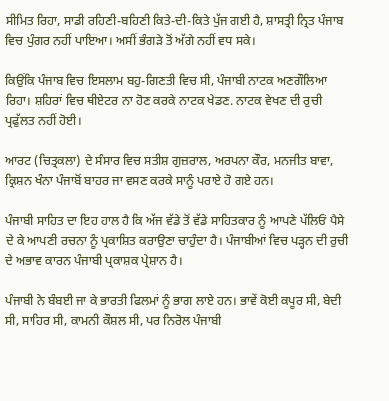ਸੀਮਿਤ ਰਿਹਾ, ਸਾਡੀ ਰਹਿਣੀ-ਬਹਿਣੀ ਕਿਤੇ-ਦੀ-ਕਿਤੇ ਪੁੱਜ ਗਈ ਹੈ, ਸ਼ਾਸਤ੍ਰੀ ਨ੍ਰਿਤ ਪੰਜਾਬ ਵਿਚ ਪੁੰਗਰ ਨਹੀਂ ਪਾਇਆ। ਅਸੀਂ ਭੰਗਡ਼ੇ ਤੋਂ ਅੱਗੇ ਨਹੀਂ ਵਧ ਸਕੇ।

ਕਿਉਂਕਿ ਪੰਜਾਬ ਵਿਚ ਇਸਲਾਮ ਬਹੁ-ਗਿਣਤੀ ਵਿਚ ਸੀ, ਪੰਜਾਬੀ ਨਾਟਕ ਅਣਗੌਲਿਆ ਰਿਹਾ। ਸ਼ਹਿਰਾਂ ਵਿਚ ਥੀਏਟਰ ਨਾ ਹੋਣ ਕਰਕੇ ਨਾਟਕ ਖੇਡਣ. ਨਾਟਕ ਵੇਖਣ ਦੀ ਰੁਚੀ ਪ੍ਰਫੁੱਲਤ ਨਹੀਂ ਹੋਈ।

ਆਰਟ (ਚਿਤ੍ਰਕਲਾ) ਦੇ ਸੰਸਾਰ ਵਿਚ ਸਤੀਸ਼ ਗੁਜ਼ਰਾਲ, ਅਰਪਨਾ ਕੌਰ, ਮਨਜੀਤ ਬਾਵਾ, ਕ੍ਰਿਸ਼ਨ ਖੰਨਾ ਪੰਜਾਬੋਂ ਬਾਹਰ ਜਾ ਵਸਣ ਕਰਕੇ ਸਾਨੂੰ ਪਰਾਏ ਹੋ ਗਏ ਹਨ।

ਪੰਜਾਬੀ ਸਾਹਿਤ ਦਾ ਇਹ ਹਾਲ ਹੈ ਕਿ ਅੱਜ ਵੱਡੇ ਤੋਂ ਵੱਡੇ ਸਾਹਿਤਕਾਰ ਨੂੰ ਆਪਣੇ ਪੱਲਿਓਂ ਪੈਸੇ ਦੇ ਕੇ ਆਪਣੀ ਰਚਨਾ ਨੂੰ ਪ੍ਰਕਾਸ਼ਿਤ ਕਰਾਉਣਾ ਚਾਹੁੰਦਾ ਹੈ। ਪੰਜਾਬੀਆਂ ਵਿਚ ਪਡ਼੍ਹਨ ਦੀ ਰੁਚੀ ਦੇ ਅਭਾਵ ਕਾਰਨ ਪੰਜਾਬੀ ਪ੍ਰਕਾਸ਼ਕ ਪ੍ਰੇਸ਼ਾਨ ਹੈ।

ਪੰਜਾਬੀ ਨੇ ਬੰਬਈ ਜਾ ਕੇ ਭਾਰਤੀ ਫਿਲਮਾਂ ਨੂੰ ਭਾਗ ਲਾਏ ਹਨ। ਭਾਵੇਂ ਕੋਈ ਕਪੂਰ ਸੀ, ਬੇਦੀ ਸੀ, ਸਾਹਿਰ ਸੀ, ਕਾਮਨੀ ਕੌਸ਼ਲ ਸੀ, ਪਰ ਨਿਰੋਲ ਪੰਜਾਬੀ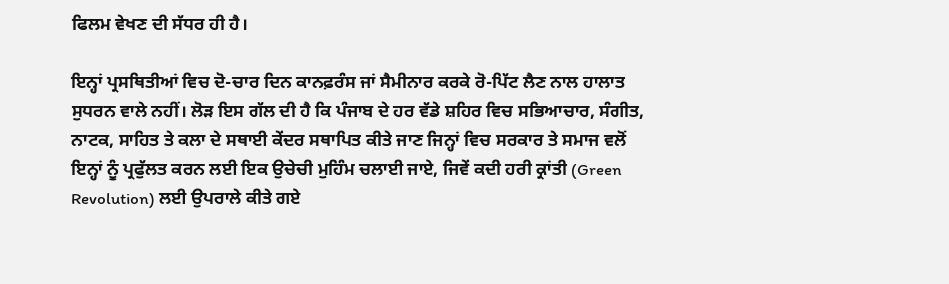ਫਿਲਮ ਵੇਖਣ ਦੀ ਸੱਧਰ ਹੀ ਹੈ।

ਇਨ੍ਹਾਂ ਪ੍ਰਸਥਿਤੀਆਂ ਵਿਚ ਦੋ-ਚਾਰ ਦਿਨ ਕਾਨਫ਼ਰੰਸ ਜਾਂ ਸੈਮੀਨਾਰ ਕਰਕੇ ਰੋ-ਪਿੱਟ ਲੈਣ ਨਾਲ ਹਾਲਾਤ ਸੁਧਰਨ ਵਾਲੇ ਨਹੀਂ। ਲੋਡ਼ ਇਸ ਗੱਲ ਦੀ ਹੈ ਕਿ ਪੰਜਾਬ ਦੇ ਹਰ ਵੱਡੇ ਸ਼ਹਿਰ ਵਿਚ ਸਭਿਆਚਾਰ, ਸੰਗੀਤ, ਨਾਟਕ, ਸਾਹਿਤ ਤੇ ਕਲਾ ਦੇ ਸਥਾਈ ਕੇਂਦਰ ਸਥਾਪਿਤ ਕੀਤੇ ਜਾਣ ਜਿਨ੍ਹਾਂ ਵਿਚ ਸਰਕਾਰ ਤੇ ਸਮਾਜ ਵਲੋਂ ਇਨ੍ਹਾਂ ਨੂੰ ਪ੍ਰਫੁੱਲਤ ਕਰਨ ਲਈ ਇਕ ਉਚੇਚੀ ਮੁਹਿੰਮ ਚਲਾਈ ਜਾਏ, ਜਿਵੇਂ ਕਦੀ ਹਰੀ ਕ੍ਰਾਂਤੀ (Green Revolution) ਲਈ ਉਪਰਾਲੇ ਕੀਤੇ ਗਏ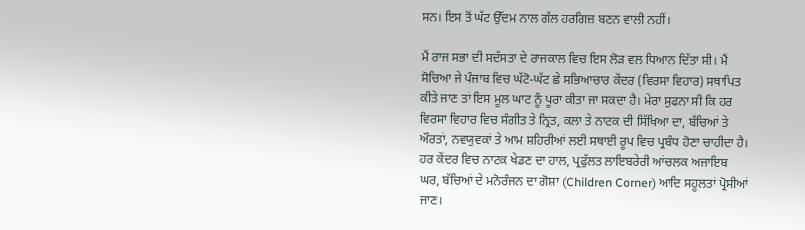ਸਨ। ਇਸ ਤੋਂ ਘੱਟ ਉੱਦਮ ਨਾਲ ਗੱਲ ਹਰਗਿਜ਼ ਬਣਨ ਵਾਲੀ ਨਹੀਂ।

ਮੈਂ ਰਾਜ ਸਭਾ ਦੀ ਸਦੱਸਤਾ ਦੇ ਰਾਜਕਾਲ ਵਿਚ ਇਸ ਲੋਡ਼ ਵਲ ਧਿਆਨ ਦਿੱਤਾ ਸੀ। ਮੈਂ ਸੋਚਿਆ ਜੇ ਪੰਜਾਬ ਵਿਚ ਘੱਟੋ-ਘੱਟ ਛੇ ਸਭਿਆਚਾਰ ਕੇਂਦਰ (ਵਿਰਸਾ ਵਿਹਾਰ) ਸਥਾਪਿਤ ਕੀਤੇ ਜਾਣ ਤਾਂ ਇਸ ਮੂਲ ਘਾਟ ਨੂੰ ਪੂਰਾ ਕੀਤਾ ਜਾ ਸਕਦਾ ਹੈ। ਮੇਰਾ ਸੁਫਨਾ ਸੀ ਕਿ ਹਰ ਵਿਰਸਾ ਵਿਹਾਰ ਵਿਚ ਸੰਗੀਤ ਤੇ ਨ੍ਰਿਤ, ਕਲਾ ਤੇ ਨਾਟਕ ਦੀ ਸਿੱਖਿਆ ਦਾ, ਬੱਚਿਆਂ ਤੇ ਔਰਤਾਂ, ਨਵਯੁਵਕਾਂ ਤੇ ਆਮ ਸ਼ਹਿਰੀਆਂ ਲਈ ਸਥਾਈ ਰੂਪ ਵਿਚ ਪ੍ਰਬੰਧ ਹੋਣਾ ਚਾਹੀਦਾ ਹੈ। ਹਰ ਕੇਂਦਰ ਵਿਚ ਨਾਟਕ ਖੇਡਣ ਦਾ ਹਾਲ, ਪ੍ਰਫੁੱਲਤ ਲਾਇਬਰੇਰੀ ਆਂਚਲਕ ਅਜਾਇਬ ਘਰ, ਬੱਚਿਆਂ ਦੇ ਮਨੋਰੰਜਨ ਦਾ ਗੋਸ਼ਾ (Children Corner) ਆਦਿ ਸਹੂਲਤਾਂ ਪ੍ਰੋਸੀਆਂ ਜਾਣ।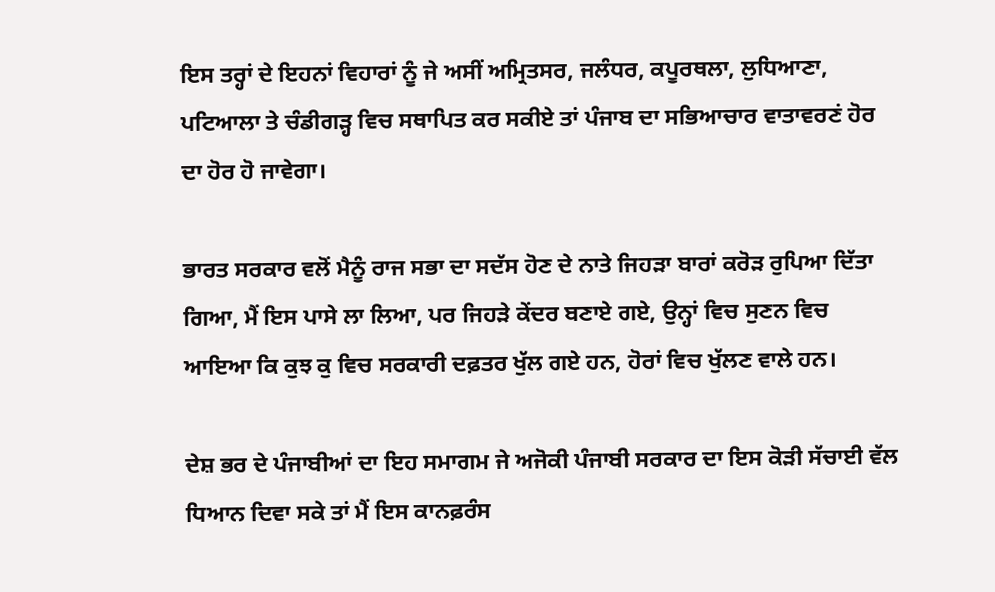ਇਸ ਤਰ੍ਹਾਂ ਦੇ ਇਹਨਾਂ ਵਿਹਾਰਾਂ ਨੂੰ ਜੇ ਅਸੀਂ ਅਮ੍ਰਿਤਸਰ, ਜਲੰਧਰ, ਕਪੂਰਥਲਾ, ਲੁਧਿਆਣਾ, ਪਟਿਆਲਾ ਤੇ ਚੰਡੀਗਡ਼੍ਹ ਵਿਚ ਸਥਾਪਿਤ ਕਰ ਸਕੀਏ ਤਾਂ ਪੰਜਾਬ ਦਾ ਸਭਿਆਚਾਰ ਵਾਤਾਵਰਣਂ ਹੋਰ ਦਾ ਹੋਰ ਹੋ ਜਾਵੇਗਾ।

ਭਾਰਤ ਸਰਕਾਰ ਵਲੋਂ ਮੈਨੂੰ ਰਾਜ ਸਭਾ ਦਾ ਸਦੱਸ ਹੋਣ ਦੇ ਨਾਤੇ ਜਿਹਡ਼ਾ ਬਾਰਾਂ ਕਰੋਡ਼ ਰੁਪਿਆ ਦਿੱਤਾ ਗਿਆ, ਮੈਂ ਇਸ ਪਾਸੇ ਲਾ ਲਿਆ, ਪਰ ਜਿਹਡ਼ੇ ਕੇਂਦਰ ਬਣਾਏ ਗਏ, ਉਨ੍ਹਾਂ ਵਿਚ ਸੁਣਨ ਵਿਚ ਆਇਆ ਕਿ ਕੁਝ ਕੁ ਵਿਚ ਸਰਕਾਰੀ ਦਫ਼ਤਰ ਖੁੱਲ ਗਏ ਹਨ, ਹੋਰਾਂ ਵਿਚ ਖੁੱਲਣ ਵਾਲੇ ਹਨ।

ਦੇਸ਼ ਭਰ ਦੇ ਪੰਜਾਬੀਆਂ ਦਾ ਇਹ ਸਮਾਗਮ ਜੇ ਅਜੋਕੀ ਪੰਜਾਬੀ ਸਰਕਾਰ ਦਾ ਇਸ ਕੋਡ਼ੀ ਸੱਚਾਈ ਵੱਲ ਧਿਆਨ ਦਿਵਾ ਸਕੇ ਤਾਂ ਮੈਂ ਇਸ ਕਾਨਫ਼ਰੰਸ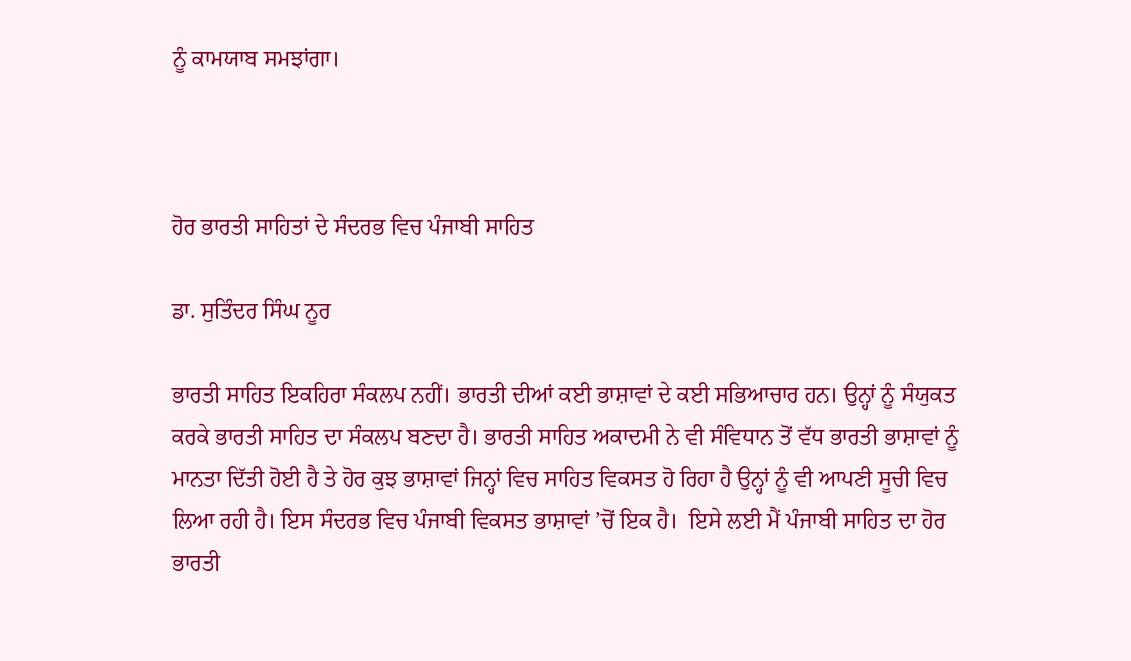ਨੂੰ ਕਾਮਯਾਬ ਸਮਝਾਂਗਾ।



ਹੋਰ ਭਾਰਤੀ ਸਾਹਿਤਾਂ ਦੇ ਸੰਦਰਭ ਵਿਚ ਪੰਜਾਬੀ ਸਾਹਿਤ

ਡਾ. ਸੁਤਿੰਦਰ ਸਿੰਘ ਨੂਰ

ਭਾਰਤੀ ਸਾਹਿਤ ਇਕਹਿਰਾ ਸੰਕਲਪ ਨਹੀਂ। ਭਾਰਤੀ ਦੀਆਂ ਕਈ ਭਾਸ਼ਾਵਾਂ ਦੇ ਕਈ ਸਭਿਆਚਾਰ ਹਨ। ਉਨ੍ਹਾਂ ਨੂੰ ਸੰਯੁਕਤ ਕਰਕੇ ਭਾਰਤੀ ਸਾਹਿਤ ਦਾ ਸੰਕਲਪ ਬਣਦਾ ਹੈ। ਭਾਰਤੀ ਸਾਹਿਤ ਅਕਾਦਮੀ ਨੇ ਵੀ ਸੰਵਿਧਾਨ ਤੋਂ ਵੱਧ ਭਾਰਤੀ ਭਾਸ਼ਾਵਾਂ ਨੂੰ ਮਾਨਤਾ ਦਿੱਤੀ ਹੋਈ ਹੈ ਤੇ ਹੋਰ ਕੁਝ ਭਾਸ਼ਾਵਾਂ ਜਿਨ੍ਹਾਂ ਵਿਚ ਸਾਹਿਤ ਵਿਕਸਤ ਹੋ ਰਿਹਾ ਹੈ ਉਨ੍ਹਾਂ ਨੂੰ ਵੀ ਆਪਣੀ ਸੂਚੀ ਵਿਚ ਲਿਆ ਰਹੀ ਹੈ। ਇਸ ਸੰਦਰਭ ਵਿਚ ਪੰਜਾਬੀ ਵਿਕਸਤ ਭਾਸ਼ਾਵਾਂ ’ਚੋਂ ਇਕ ਹੈ।  ਇਸੇ ਲਈ ਮੈਂ ਪੰਜਾਬੀ ਸਾਹਿਤ ਦਾ ਹੋਰ ਭਾਰਤੀ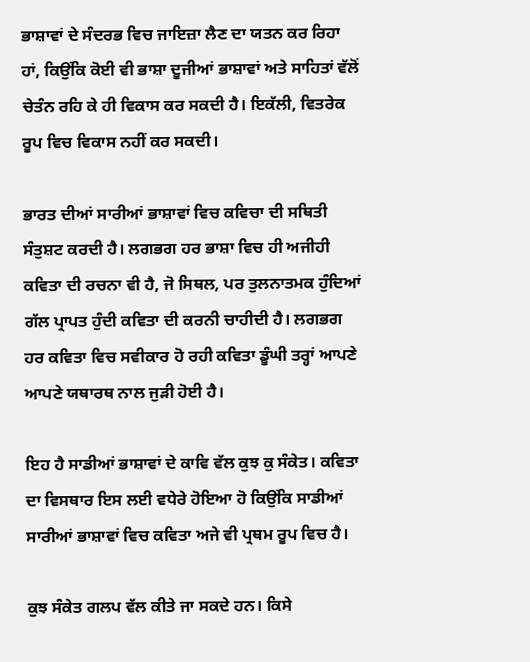ਭਾਸ਼ਾਵਾਂ ਦੇ ਸੰਦਰਭ ਵਿਚ ਜਾਇਜ਼ਾ ਲੈਣ ਦਾ ਯਤਨ ਕਰ ਰਿਹਾ ਹਾਂ, ਕਿਉਂਕਿ ਕੋਈ ਵੀ ਭਾਸ਼ਾ ਦੂਜੀਆਂ ਭਾਸ਼ਾਵਾਂ ਅਤੇ ਸਾਹਿਤਾਂ ਵੱਲੋਂ ਚੇਤੰਨ ਰਹਿ ਕੇ ਹੀ ਵਿਕਾਸ ਕਰ ਸਕਦੀ ਹੈ। ਇਕੱਲੀ, ਵਿਤਰੇਕ ਰੂਪ ਵਿਚ ਵਿਕਾਸ ਨਹੀਂ ਕਰ ਸਕਦੀ।

ਭਾਰਤ ਦੀਆਂ ਸਾਰੀਆਂ ਭਾਸ਼ਾਵਾਂ ਵਿਚ ਕਵਿਚਾ ਦੀ ਸਥਿਤੀ ਸੰਤੁਸ਼ਟ ਕਰਦੀ ਹੈ। ਲਗਭਗ ਹਰ ਭਾਸ਼ਾ ਵਿਚ ਹੀ ਅਜੀਹੀ ਕਵਿਤਾ ਦੀ ਰਚਨਾ ਵੀ ਹੈ, ਜੋ ਸਿਥਲ, ਪਰ ਤੁਲਨਾਤਮਕ ਹੁੰਦਿਆਂ ਗੱਲ ਪ੍ਰਾਪਤ ਹੁੰਦੀ ਕਵਿਤਾ ਦੀ ਕਰਨੀ ਚਾਹੀਦੀ ਹੈ। ਲਗਭਗ ਹਰ ਕਵਿਤਾ ਵਿਚ ਸਵੀਕਾਰ ਹੋ ਰਹੀ ਕਵਿਤਾ ਡੂੰਘੀ ਤਰ੍ਹਾਂ ਆਪਣੇ ਆਪਣੇ ਯਥਾਰਥ ਨਾਲ ਜੁਡ਼ੀ ਹੋਈ ਹੈ।

ਇਹ ਹੈ ਸਾਡੀਆਂ ਭਾਸ਼ਾਵਾਂ ਦੇ ਕਾਵਿ ਵੱਲ ਕੁਝ ਕੁ ਸੰਕੇਤ। ਕਵਿਤਾ ਦਾ ਵਿਸਥਾਰ ਇਸ ਲਈ ਵਧੇਰੇ ਹੋਇਆ ਹੋ ਕਿਉਂਕਿ ਸਾਡੀਆਂ ਸਾਰੀਆਂ ਭਾਸ਼ਾਵਾਂ ਵਿਚ ਕਵਿਤਾ ਅਜੇ ਵੀ ਪ੍ਰਥਮ ਰੂਪ ਵਿਚ ਹੈ।

ਕੁਝ ਸੰਕੇਤ ਗਲਪ ਵੱਲ ਕੀਤੇ ਜਾ ਸਕਦੇ ਹਨ। ਕਿਸੇ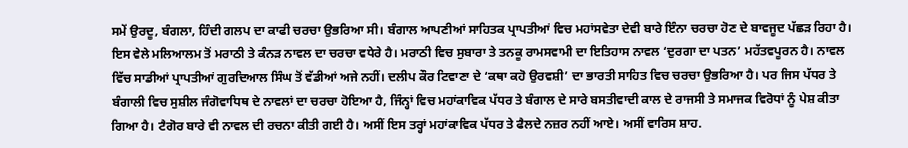ਸਮੇਂ ਉਰਦੂ, ਬੰਗਲਾ, ਹਿੰਦੀ ਗਲਪ ਦਾ ਕਾਫੀ ਚਰਚਾ ਉਭਰਿਆ ਸੀ। ਬੰਗਾਲ ਆਪਣੀਆਂ ਸਾਹਿਤਕ ਪ੍ਰਾਪਤੀਆਂ ਵਿਚ ਮਹਾਂਸਵੇਤਾ ਦੇਵੀ ਬਾਰੇ ਇੰਨਾ ਚਰਚਾ ਹੋਣ ਦੇ ਬਾਵਜੂਦ ਪੱਛਡ਼ ਰਿਹਾ ਹੈ। ਇਸ ਵੇਲੇ ਮਲਿਆਲਮ ਤੋਂ ਮਰਾਠੀ ਤੇ ਕੰਨਡ਼ ਨਾਵਲ ਦਾ ਚਰਚਾ ਵਧੇਰੇ ਹੈ। ਮਰਾਠੀ ਵਿਚ ਸੁਬਾਰਾ ਤੇ ਤਨਕੂ ਰਾਮਸਵਾਮੀ ਦਾ ਇਤਿਹਾਸ ਨਾਵਲ ‘ਦੁਰਗਾ ਦਾ ਪਤਨ’ ਮਹੱਤਵਪੂਰਨ ਹੈ। ਨਾਵਲ ਵਿੱਚ ਸਾਡੀਆਂ ਪ੍ਰਾਪਤੀਆਂ ਗੁਰਦਿਆਲ ਸਿੰਘ ਤੋਂ ਵੱਡੀਆਂ ਅਜੇ ਨਹੀਂ। ਦਲੀਪ ਕੌਰ ਟਿਵਾਣਾ ਦੇ ‘ਕਥਾ ਕਹੋ ਉਰਵਸ਼ੀ’ ਦਾ ਭਾਰਤੀ ਸਾਹਿਤ ਵਿਚ ਚਰਚਾ ਉਭਰਿਆ ਹੈ। ਪਰ ਜਿਸ ਪੱਧਰ ਤੇ ਬੰਗਾਲੀ ਵਿਚ ਸੁਸ਼ੀਲ ਜੰਗੋਵਾਧਿਥ ਦੇ ਨਾਵਲਾਂ ਦਾ ਚਰਚਾ ਹੋਇਆ ਹੈ, ਜਿੰਨ੍ਹਾਂ ਵਿਚ ਮਹਾਂਕਾਵਿਕ ਪੱਧਰ ਤੇ ਬੰਗਾਲ ਦੇ ਸਾਰੇ ਬਸਤੀਵਾਦੀ ਕਾਲ ਦੇ ਰਾਜਸੀ ਤੇ ਸਮਾਜਕ ਵਿਰੋਧਾਂ ਨੂੰ ਪੇਸ਼ ਕੀਤਾ ਗਿਆ ਹੈ। ਟੈਗੋਰ ਬਾਰੇ ਵੀ ਨਾਵਲ ਦੀ ਰਚਨਾ ਕੀਤੀ ਗਈ ਹੈ। ਅਸੀਂ ਇਸ ਤਰ੍ਹਾਂ ਮਹਾਂਕਾਵਿਕ ਪੱਧਰ ਤੇ ਫੈਲਦੇ ਨਜ਼ਰ ਨਹੀਂ ਆਏ। ਅਸੀਂ ਵਾਰਿਸ ਸ਼ਾਹ.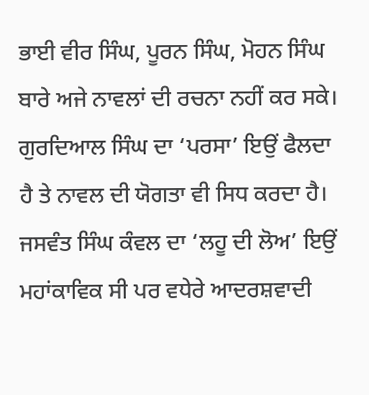ਭਾਈ ਵੀਰ ਸਿੰਘ, ਪੂਰਨ ਸਿੰਘ, ਮੋਹਨ ਸਿੰਘ ਬਾਰੇ ਅਜੇ ਨਾਵਲਾਂ ਦੀ ਰਚਨਾ ਨਹੀਂ ਕਰ ਸਕੇ। ਗੁਰਦਿਆਲ ਸਿੰਘ ਦਾ ‘ਪਰਸਾ’ ਇਉਂ ਫੈਲਦਾ ਹੈ ਤੇ ਨਾਵਲ ਦੀ ਯੋਗਤਾ ਵੀ ਸਿਧ ਕਰਦਾ ਹੈ। ਜਸਵੰਤ ਸਿੰਘ ਕੰਵਲ ਦਾ ‘ਲਹੂ ਦੀ ਲੋਅ’ ਇਉਂ ਮਹਾਂਕਾਵਿਕ ਸੀ ਪਰ ਵਧੇਰੇ ਆਦਰਸ਼ਵਾਦੀ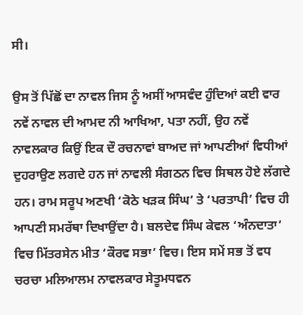ਸੀ।

ਉਸ ਤੋਂ ਪਿੱਛੋਂ ਦਾ ਨਾਵਲ ਜਿਸ ਨੂੰ ਅਸੀਂ ਆਸਵੰਦ ਹੁੰਦਿਆਂ ਕਈ ਵਾਰ ਨਵੇਂ ਨਾਵਲ ਦੀ ਆਮਦ ਨੀ ਆਖਿਆ, ਪਤਾ ਨਹੀਂ, ਉਹ ਨਵੇਂ ਨਾਵਲਕਾਰ ਕਿਉਂ ਇਕ ਦੌ ਰਚਨਾਵਾਂ ਬਾਅਦ ਜਾਂ ਆਪਣੀਆਂ ਵਿਧੀਆਂ ਦੁਹਰਾਉਣ ਲਗਦੇ ਹਨ ਜਾਂ ਨਾਵਲੀ ਸੰਗਠਨ ਵਿਚ ਸਿਥਲ ਹੋਏ ਲੱਗਦੇ ਹਨ। ਰਾਮ ਸਰੂਪ ਅਣਖੀ ‘ਕੋਠੇ ਖਡ਼ਕ ਸਿੰਘ’ ਤੇ ‘ਪਰਤਾਪੀ’ ਵਿਚ ਹੀ ਆਪਣੀ ਸਮਰੱਥਾ ਦਿਖਾਉਂਦਾ ਹੈ। ਬਲਦੇਵ ਸਿੰਘ ਕੇਵਲ ‘ਅੰਨਦਾਤਾ’ ਵਿਚ ਮਿੱਤਰਸੇਨ ਮੀਤ ‘ਕੌਰਵ ਸਭਾ’ ਵਿਚ। ਇਸ ਸਮੇਂ ਸਭ ਤੋਂ ਵਧ ਚਰਚਾ ਮਲਿਆਲਮ ਨਾਵਲਕਾਰ ਸੇਤੂਮਧਵਨ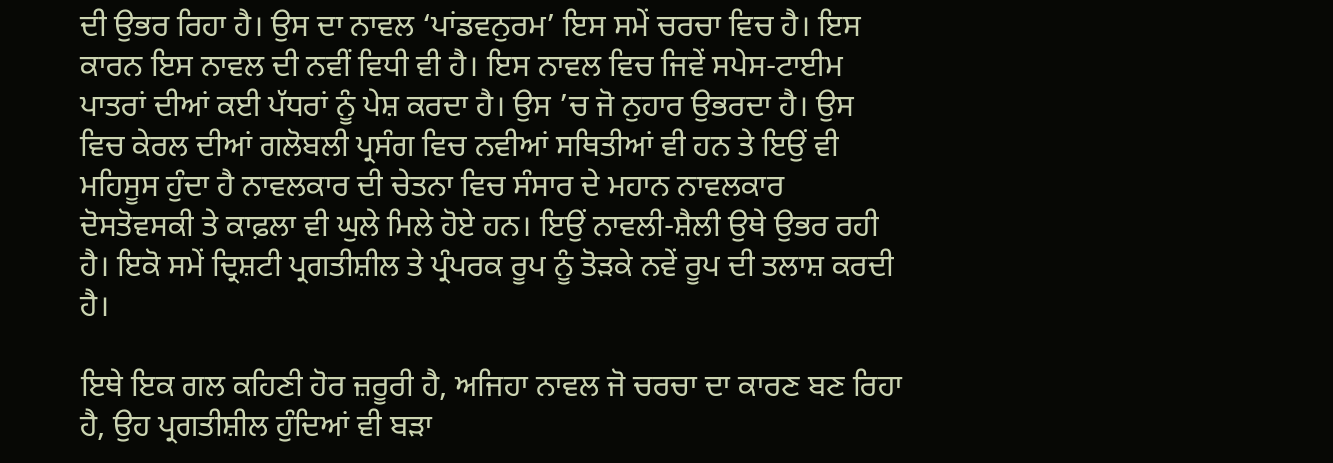ਦੀ ਉਭਰ ਰਿਹਾ ਹੈ। ਉਸ ਦਾ ਨਾਵਲ ‘ਪਾਂਡਵਨੁਰਮ’ ਇਸ ਸਮੇਂ ਚਰਚਾ ਵਿਚ ਹੈ। ਇਸ ਕਾਰਨ ਇਸ ਨਾਵਲ ਦੀ ਨਵੀਂ ਵਿਧੀ ਵੀ ਹੈ। ਇਸ ਨਾਵਲ ਵਿਚ ਜਿਵੇਂ ਸਪੇਸ-ਟਾਈਮ ਪਾਤਰਾਂ ਦੀਆਂ ਕਈ ਪੱਧਰਾਂ ਨੂੰ ਪੇਸ਼ ਕਰਦਾ ਹੈ। ਉਸ ’ਚ ਜੋ ਨੁਹਾਰ ਉਭਰਦਾ ਹੈ। ਉਸ ਵਿਚ ਕੇਰਲ ਦੀਆਂ ਗਲੋਬਲੀ ਪ੍ਰਸੰਗ ਵਿਚ ਨਵੀਆਂ ਸਥਿਤੀਆਂ ਵੀ ਹਨ ਤੇ ਇਉਂ ਵੀ ਮਹਿਸੂਸ ਹੁੰਦਾ ਹੈ ਨਾਵਲਕਾਰ ਦੀ ਚੇਤਨਾ ਵਿਚ ਸੰਸਾਰ ਦੇ ਮਹਾਨ ਨਾਵਲਕਾਰ ਦੋਸਤੋਵਸਕੀ ਤੇ ਕਾਫ਼ਲਾ ਵੀ ਘੁਲੇ ਮਿਲੇ ਹੋਏ ਹਨ। ਇਉਂ ਨਾਵਲੀ-ਸ਼ੈਲੀ ਉਥੇ ਉਭਰ ਰਹੀ ਹੈ। ਇਕੋ ਸਮੇਂ ਦ੍ਰਿਸ਼ਟੀ ਪ੍ਰਗਤੀਸ਼ੀਲ ਤੇ ਪ੍ਰੰਪਰਕ ਰੂਪ ਨੂੰ ਤੋਡ਼ਕੇ ਨਵੇਂ ਰੂਪ ਦੀ ਤਲਾਸ਼ ਕਰਦੀ ਹੈ।

ਇਥੇ ਇਕ ਗਲ ਕਹਿਣੀ ਹੋਰ ਜ਼ਰੂਰੀ ਹੈ, ਅਜਿਹਾ ਨਾਵਲ ਜੋ ਚਰਚਾ ਦਾ ਕਾਰਣ ਬਣ ਰਿਹਾ ਹੈ, ਉਹ ਪ੍ਰਗਤੀਸ਼ੀਲ ਹੁੰਦਿਆਂ ਵੀ ਬਡ਼ਾ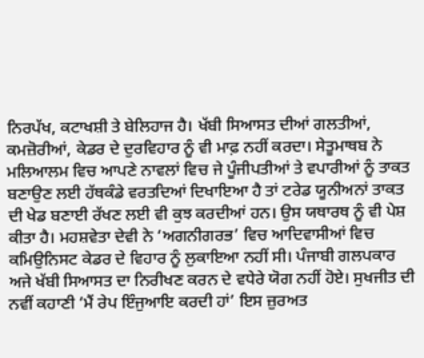ਨਿਰਪੱਖ, ਕਟਾਖਸ਼ੀ ਤੇ ਬੇਲਿਹਾਜ ਹੈ। ਖੱਬੀ ਸਿਆਸਤ ਦੀਆਂ ਗਲਤੀਆਂ, ਕਮਜ਼ੋਰੀਆਂ, ਕੇਡਰ ਦੇ ਦੁਰਵਿਹਾਰ ਨੂੰ ਵੀ ਮਾਫ਼ ਨਹੀਂ ਕਰਦਾ। ਸੇਤੂਮਾਥਬ ਨੇ ਮਲਿਆਲਮ ਵਿਚ ਆਪਣੇ ਨਾਵਲਾਂ ਵਿਚ ਜੇ ਪੂੰਜੀਪਤੀਆਂ ਤੇ ਵਪਾਰੀਆਂ ਨੂੰ ਤਾਕਤ ਬਣਾਉਣ ਲਈ ਹੱਥਕੰਡੇ ਵਰਤਦਿਆਂ ਦਿਖਾਇਆ ਹੈ ਤਾਂ ਟਰੇਡ ਯੂਨੀਅਨਾਂ ਤਾਕਤ ਦੀ ਖੇਡ ਬਣਾਈ ਰੱਖਣ ਲਈ ਵੀ ਕੁਝ ਕਰਦੀਆਂ ਹਨ। ਉਸ ਯਥਾਰਥ ਨੂੰ ਵੀ ਪੇਸ਼ ਕੀਤਾ ਹੈ। ਮਹਸ਼ਵੇਤਾ ਦੇਵੀ ਨੇ ‘ਅਗਨੀਗਰਭ’ ਵਿਚ ਆਦਿਵਾਸੀਆਂ ਵਿਚ ਕਮਿਉਨਿਸਟ ਕੇਡਰ ਦੇ ਵਿਹਾਰ ਨੂੰ ਲੁਕਾਇਆ ਨਹੀਂ ਸੀ। ਪੰਜਾਬੀ ਗਲਪਕਾਰ ਅਜੇ ਖੱਬੀ ਸਿਆਸਤ ਦਾ ਨਿਰੀਖਣ ਕਰਨ ਦੇ ਵਧੇਰੇ ਯੋਗ ਨਹੀਂ ਹੋਏ। ਸੁਖਜੀਤ ਦੀ ਨਵੀਂ ਕਹਾਣੀ ‘ਮੈਂ ਰੇਪ ਇੰਜੁਆਇ ਕਰਦੀ ਹਾਂ’ ਇਸ ਜ਼ੁਰਅਤ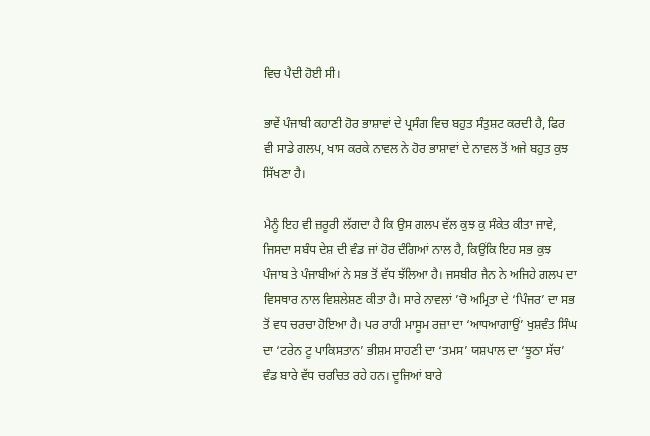ਵਿਚ ਪੈਦੀ ਹੋਈ ਸੀ।

ਭਾਵੇਂ ਪੰਜਾਬੀ ਕਹਾਣੀ ਹੋਰ ਭਾਸ਼ਾਵਾਂ ਦੇ ਪ੍ਰਸੰਗ ਵਿਚ ਬਹੁਤ ਸੰਤੁਸ਼ਟ ਕਰਦੀ ਹੈ, ਫਿਰ ਵੀ ਸਾਡੇ ਗਲਪ, ਖਾਸ ਕਰਕੇ ਨਾਵਲ ਨੇ ਹੋਰ ਭਾਸ਼ਾਵਾਂ ਦੇ ਨਾਵਲ ਤੋਂ ਅਜੇ ਬਹੁਤ ਕੁਝ ਸਿੱਖਣਾ ਹੈ।

ਮੈਨੂੰ ਇਹ ਵੀ ਜ਼ਰੂਰੀ ਲੱਗਦਾ ਹੈ ਕਿ ਉਸ ਗਲਪ ਵੱਲ ਕੁਝ ਕੁ ਸੰਕੇਤ ਕੀਤਾ ਜਾਵੇ, ਜਿਸਦਾ ਸਬੰਧ ਦੇਸ਼ ਦੀ ਵੰਡ ਜਾਂ ਹੋਰ ਦੰਗਿਆਂ ਨਾਲ ਹੈ, ਕਿਉਂਕਿ ਇਹ ਸਭ ਕੁਝ ਪੰਜਾਬ ਤੇ ਪੰਜਾਬੀਆਂ ਨੇ ਸਭ ਤੋਂ ਵੱਧ ਝੱਲਿਆ ਹੈ। ਜਸਬੀਰ ਜੈਨ ਨੇ ਅਜਿਹੇ ਗਲਪ ਦਾ ਵਿਸਥਾਰ ਨਾਲ ਵਿਸ਼ਲੇਸ਼ਣ ਕੀਤਾ ਹੈ। ਸਾਰੇ ਨਾਵਲਾਂ ’ਚੋ ਅਮ੍ਰਿਤਾ ਦੇ ‘ਪਿੰਜਰ’ ਦਾ ਸਭ ਤੋਂ ਵਧ ਚਰਚਾ ਹੋਇਆ ਹੈ। ਪਰ ਰਾਹੀ ਮਾਸੂਮ ਰਜ਼ਾ ਦਾ ‘ਆਧਆਗਾਉਂ’ ਖੁਸ਼ਵੰਤ ਸਿੰਘ ਦਾ ‘ਟਰੇਨ ਟੂ ਪਾਕਿਸਤਾਨ’ ਭੀਸ਼ਮ ਸਾਹਣੀ ਦਾ ‘ਤਮਸ’ ਯਸ਼ਪਾਲ ਦਾ ‘ਝੂਠਾ ਸੱਚ’ ਵੰਡ ਬਾਰੇ ਵੱਧ ਚਰਚਿਤ ਰਹੇ ਹਨ। ਦੂਜਿਆਂ ਬਾਰੇ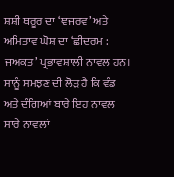ਸ਼ਸ਼ੀ ਥਰੂਰ ਦਾ ‘ਞਜਰਵ’ ਅਤੇ ਅਮਿਤਾਵ ਘੋਸ਼ ਦਾ ‘ਛੀਦਰਮ : ਜਅਕਤ’ ਪ੍ਰਭਾਵਸ਼ਾਲੀ ਨਾਵਲ ਹਨ। ਸਾਨੂੰ ਸਮਝਣ ਦੀ ਲੋਡ਼ ਹੈ ਕਿ ਵੰਡ ਅਤੇ ਦੰਗਿਆਂ ਬਾਰੇ ਇਹ ਨਾਵਲ ਸਾਰੇ ਨਾਵਲਾਂ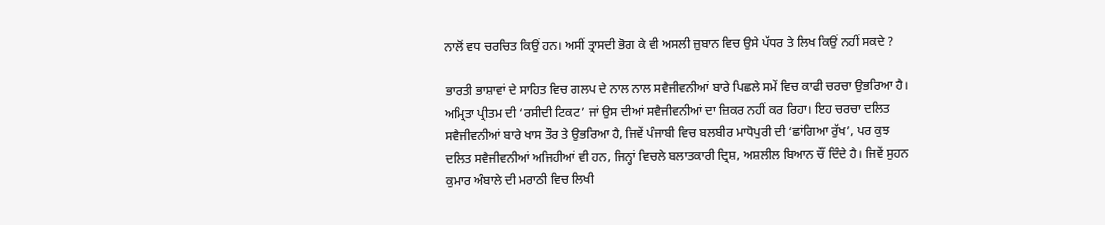ਨਾਲੋਂ ਵਧ ਚਰਚਿਤ ਕਿਉਂ ਹਨ। ਅਸੀਂ ਤ੍ਰਾਸਦੀ ਭੋਗ ਕੇ ਵੀ ਅਸਲੀ ਜ਼ੁਬਾਨ ਵਿਚ ਉਸੇ ਪੱਧਰ ਤੇ ਲਿਖ ਕਿਉਂ ਨਹੀਂ ਸਕਦੇ ?

ਭਾਰਤੀ ਭਾਸ਼ਾਵਾਂ ਦੇ ਸਾਹਿਤ ਵਿਚ ਗਲਪ ਦੇ ਨਾਲ ਨਾਲ ਸਵੈਜੀਵਨੀਆਂ ਬਾਰੇ ਪਿਛਲੇ ਸਮੇਂ ਵਿਚ ਕਾਫੀ ਚਰਚਾ ਉਭਰਿਆ ਹੈ। ਅਮ੍ਰਿਤਾ ਪ੍ਰੀਤਮ ਦੀ ‘ਰਸੀਦੀ ਟਿਕਟ’ ਜਾਂ ਉਸ ਦੀਆਂ ਸਵੈਜੀਵਨੀਆਂ ਦਾ ਜ਼ਿਕਰ ਨਹੀਂ ਕਰ ਰਿਹਾ। ਇਹ ਚਰਚਾ ਦਲਿਤ ਸਵੈਜੀਵਨੀਆਂ ਬਾਰੇ ਖਾਸ ਤੌਰ ਤੇ ਉਭਰਿਆ ਹੈ, ਜਿਵੇਂ ਪੰਜਾਬੀ ਵਿਚ ਬਲਬੀਰ ਮਾਧੋਪੁਰੀ ਦੀ ‘ਛਾਂਗਿਆ ਰੁੱਖ’, ਪਰ ਕੁਝ ਦਲਿਤ ਸਵੈਜੀਵਨੀਆਂ ਅਜਿਹੀਆਂ ਵੀ ਹਨ, ਜਿਨ੍ਹਾਂ ਵਿਚਲੇ ਬਲਾਤਕਾਰੀ ਦ੍ਰਿਸ਼, ਅਸ਼ਲੀਲ ਬਿਆਨ ਚੌਂ ਦਿੰਦੇ ਹੈ। ਜਿਵੇਂ ਸੁਹਨ ਕੁਮਾਰ ਅੰਬਾਲੇ ਦੀ ਮਰਾਠੀ ਵਿਚ ਲਿਖੀ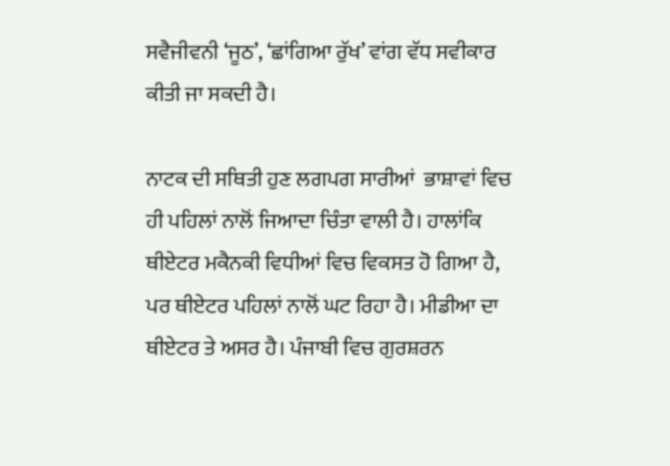ਸਵੈਜੀਵਨੀ ‘ਜੂਠ’, ‘ਛਾਂਗਿਆ ਰੁੱਖ’ ਵਾਂਗ ਵੱਧ ਸਵੀਕਾਰ ਕੀਤੀ ਜਾ ਸਕਦੀ ਹੈ।

ਨਾਟਕ ਦੀ ਸਥਿਤੀ ਹੁਣ ਲਗਪਗ ਸਾਰੀਆਂ  ਭਾਸ਼ਾਵਾਂ ਵਿਚ ਹੀ ਪਹਿਲਾਂ ਨਾਲੋਂ ਜਿਆਦਾ ਚਿੰਤਾ ਵਾਲੀ ਹੈ। ਹਾਲਾਂਕਿ ਥੀਏਟਰ ਮਕੈਨਕੀ ਵਿਧੀਆਂ ਵਿਚ ਵਿਕਸਤ ਹੋ ਗਿਆ ਹੈ, ਪਰ ਥੀਏਟਰ ਪਹਿਲਾਂ ਨਾਲੋਂ ਘਟ ਰਿਹਾ ਹੈ। ਮੀਡੀਆ ਦਾ ਥੀਏਟਰ ਤੇ ਅਸਰ ਹੈ। ਪੰਜਾਬੀ ਵਿਚ ਗੁਰਸ਼ਰਨ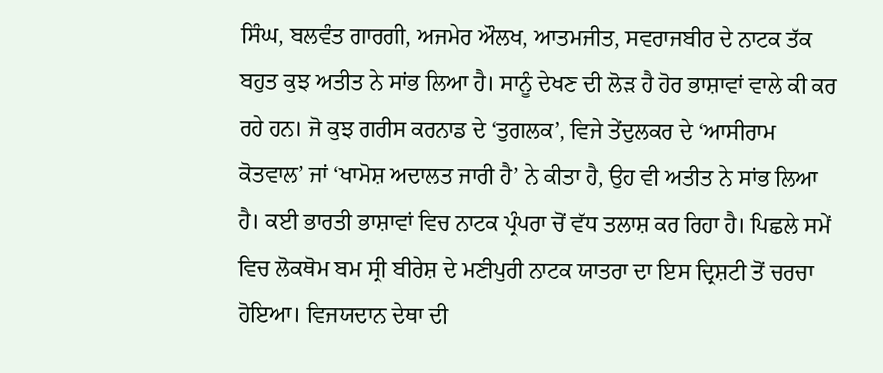ਸਿੰਘ, ਬਲਵੰਤ ਗਾਰਗੀ, ਅਜਮੇਰ ਔਲਖ, ਆਤਮਜੀਤ, ਸਵਰਾਜਬੀਰ ਦੇ ਨਾਟਕ ਤੱਕ ਬਹੁਤ ਕੁਝ ਅਤੀਤ ਨੇ ਸਾਂਭ ਲਿਆ ਹੈ। ਸਾਨੂੰ ਦੇਖਣ ਦੀ ਲੋਡ਼ ਹੈ ਹੋਰ ਭਾਸ਼ਾਵਾਂ ਵਾਲੇ ਕੀ ਕਰ ਰਹੇ ਹਨ। ਜੋ ਕੁਝ ਗਰੀਸ ਕਰਨਾਡ ਦੇ ‘ਤੁਗਲਕ’, ਵਿਜੇ ਤੇਂਦੁਲਕਰ ਦੇ ‘ਆਸੀਰਾਮ ਕੋਤਵਾਲ’ ਜਾਂ ‘ਖਾਮੋਸ਼ ਅਦਾਲਤ ਜਾਰੀ ਹੈ’ ਨੇ ਕੀਤਾ ਹੈ, ਉਹ ਵੀ ਅਤੀਤ ਨੇ ਸਾਂਭ ਲਿਆ ਹੈ। ਕਈ ਭਾਰਤੀ ਭਾਸ਼ਾਵਾਂ ਵਿਚ ਨਾਟਕ ਪ੍ਰੰਪਰਾ ਚੋਂ ਵੱਧ ਤਲਾਸ਼ ਕਰ ਰਿਹਾ ਹੈ। ਪਿਛਲੇ ਸਮੇਂ ਵਿਚ ਲੋਕਥੋਮ ਬਮ ਸ੍ਰੀ ਬੀਰੇਸ਼ ਦੇ ਮਣੀਪੁਰੀ ਨਾਟਕ ਯਾਤਰਾ ਦਾ ਇਸ ਦ੍ਰਿਸ਼ਟੀ ਤੋਂ ਚਰਚਾ ਹੋਇਆ। ਵਿਜਯਦਾਨ ਦੇਥਾ ਦੀ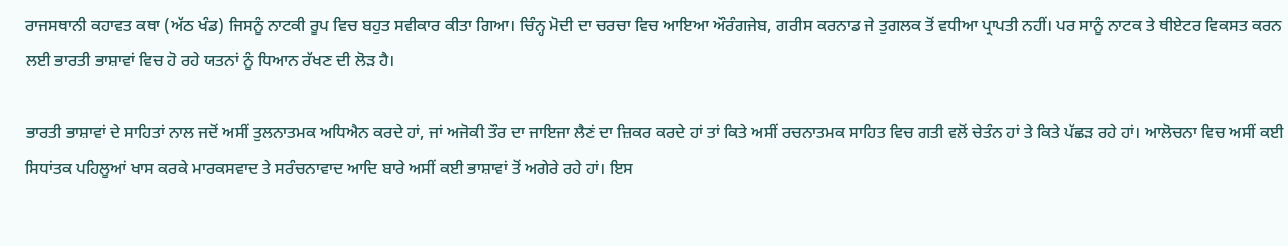ਰਾਜਸਥਾਨੀ ਕਹਾਵਤ ਕਥਾ (ਅੱਠ ਖੰਡ) ਜਿਸਨੂੰ ਨਾਟਕੀ ਰੂਪ ਵਿਚ ਬਹੁਤ ਸਵੀਕਾਰ ਕੀਤਾ ਗਿਆ। ਚਿੰਨ੍ਹ ਮੋਦੀ ਦਾ ਚਰਚਾ ਵਿਚ ਆਇਆ ਔਰੰਗਜੇਬ, ਗਰੀਸ ਕਰਨਾਡ ਜੇ ਤੁਗਲਕ ਤੋਂ ਵਧੀਆ ਪ੍ਰਾਪਤੀ ਨਹੀਂ। ਪਰ ਸਾਨੂੰ ਨਾਟਕ ਤੇ ਥੀਏਟਰ ਵਿਕਸਤ ਕਰਨ ਲਈ ਭਾਰਤੀ ਭਾਸ਼ਾਵਾਂ ਵਿਚ ਹੋ ਰਹੇ ਯਤਨਾਂ ਨੂੰ ਧਿਆਨ ਰੱਖਣ ਦੀ ਲੋਡ਼ ਹੈ।

ਭਾਰਤੀ ਭਾਸ਼ਾਵਾਂ ਦੇ ਸਾਹਿਤਾਂ ਨਾਲ ਜਦੋਂ ਅਸੀਂ ਤੁਲਨਾਤਮਕ ਅਧਿਐਨ ਕਰਦੇ ਹਾਂ, ਜਾਂ ਅਜੋਕੀ ਤੌਰ ਦਾ ਜਾਇਜਾ ਲੈਣਂ ਦਾ ਜ਼ਿਕਰ ਕਰਦੇ ਹਾਂ ਤਾਂ ਕਿਤੇ ਅਸੀਂ ਰਚਨਾਤਮਕ ਸਾਹਿਤ ਵਿਚ ਗਤੀ ਵਲੋਂ ਚੇਤੰਨ ਹਾਂ ਤੇ ਕਿਤੇ ਪੱਛਡ਼ ਰਹੇ ਹਾਂ। ਆਲੋਚਨਾ ਵਿਚ ਅਸੀਂ ਕਈ ਸਿਧਾਂਤਕ ਪਹਿਲੂਆਂ ਖਾਸ ਕਰਕੇ ਮਾਰਕਸਵਾਦ ਤੇ ਸਰੰਚਨਾਵਾਦ ਆਦਿ ਬਾਰੇ ਅਸੀਂ ਕਈ ਭਾਸ਼ਾਵਾਂ ਤੋਂ ਅਗੇਰੇ ਰਹੇ ਹਾਂ। ਇਸ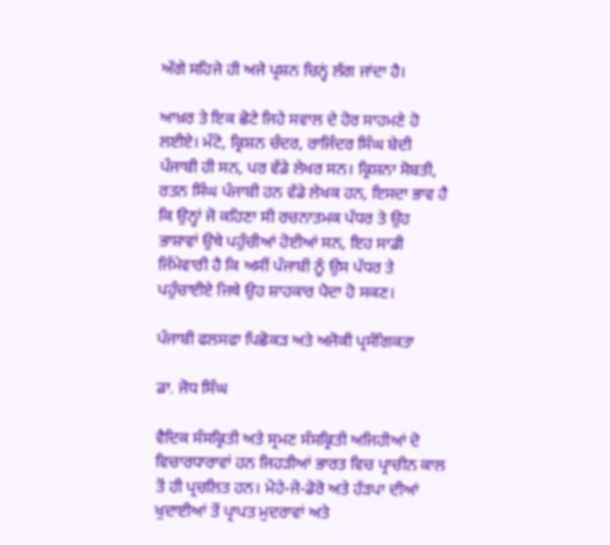ਅੱਗੇ ਸਹਿਜੇ ਹੀ ਅਜੇ ਪ੍ਰਸ਼ਨ ਚਿਨ੍ਹਂ ਲੱਗ ਜਾਂਦਾ ਹੈ।

ਆਖ਼ਰ ਤੇ ਇਕ ਛੋਟੇ ਜਿਹੇ ਸਵਾਲ ਦੇ ਹੋਰ ਸਾਹਮਣੇ ਹੋ ਲਈਏ। ਮੰਟੋ, ਕ੍ਰਿਸ਼ਨ ਚੰਦਰ, ਰਾਜਿੰਦਰ ਸਿੰਘ ਬੇਦੀ ਪੰਜਾਬੀ ਹੀ ਸਨ, ਪਰ ਵੱਡੇ ਲੇਖਰ ਸਨ। ਕ੍ਰਿਸ਼ਨਾ ਸੋਬਤੀ, ਰਤਨ ਸਿੰਘ ਪੰਜਾਬੀ ਹਨ ਵੱਡੇ ਲੇਖਕ ਹਨ, ਇਸਦਾ ਭਾਵ ਹੈ ਕਿ ਉਨ੍ਹਾਂ ਜੋ ਕਹਿਣਾ ਸੀ ਰਚਨਾਤਮਕ ਪੱਧਰ ਤੇ ਉਹ ਭਾਸ਼ਾਵਾਂ ਉਥੇ ਪਹੁੰਚੀਆਂ ਹੋਈਆਂ ਸਨ, ਇਹ ਸਾਡੀ ਜਿੰਮੇਵਾਰੀ ਹੈ ਕਿ ਅਸੀਂ ਪੰਜਾਬੀ ਨੂੰ ਉਸ ਪੱਧਰ ਤੇ ਪਹੁੰਚਾਈਏ ਜਿਥੇ ਉਹ ਸ਼ਾਹਕਾਰ ਪੈਦਾ ਹੋ ਸਕਣ।

ਪੰਜਾਬੀ ਫਲਸਫਾ ਪਿਛੋਕਡ਼ ਅਤੇ ਅਜੋਕੀ ਪ੍ਰਸੰਗਿਕਤਾ

ਡਾ. ਜੋਧ ਸਿੰਘ

ਵੈਦਿਕ ਸੰਸਕ੍ਰਿਤੀ ਅਤੇ ਸ੍ਰਮਣ ਸੰਸਕ੍ਰਿਤੀ ਅਜਿਹੀਆਂ ਦੋ ਵਿਚਾਰਧਾਰਾਵਾਂ ਹਨ ਜਿਹਡ਼ੀਆਂ ਭਾਰਤ ਵਿਚ ਪ੍ਰਾਚੀਨ ਕਾਲ ਤੋਂ ਹੀ ਪ੍ਰਚਲਿਤ ਹਨ। ਮੋਹੇ-ਜੋ-ਡੋਰੋ ਅਤੇ ਹੱਡ਼ਪਾ ਦੀਆਂ ਖੁਦਾਈਆਂ ਤੋਂ ਪ੍ਰਾਪਤ ਮੁਦਰਾਵਾਂ ਅਤੇ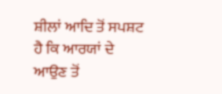ਸ਼ੀਲਾਂ ਆਦਿ ਤੋਂ ਸਪਸ਼ਟ ਹੈ ਕਿ ਆਰਯਾਂ ਦੇ ਆਉਣ ਤੋਂ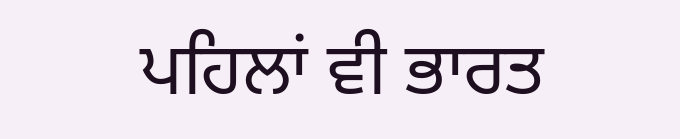ਪਹਿਲਾਂ ਵੀ ਭਾਰਤ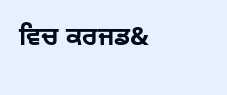ਵਿਚ ਕਰਜਡ&